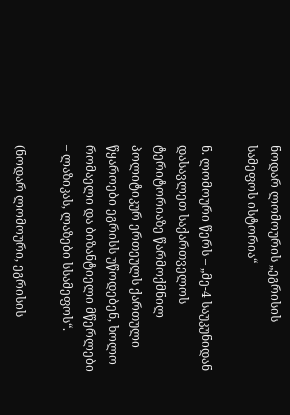ნოდარ ლომოურის „ეგრისის სამეფოს ისტორია“

ნ. ლომოური წერს – „მე-4 საუკუნიდან დასავლეთ საქართველოს ტერიტორიაზე წარმოქმნილ პოლიტიკურ ერთეულს ქართული წყაროები ეგრისს უწოდებენ, ხოლო რომაელი და ბიზანტიელი მწერლები – ლაზიკას, ლაზები სსამეფოს“.

(ნოდარ ლომოური, ეგრისის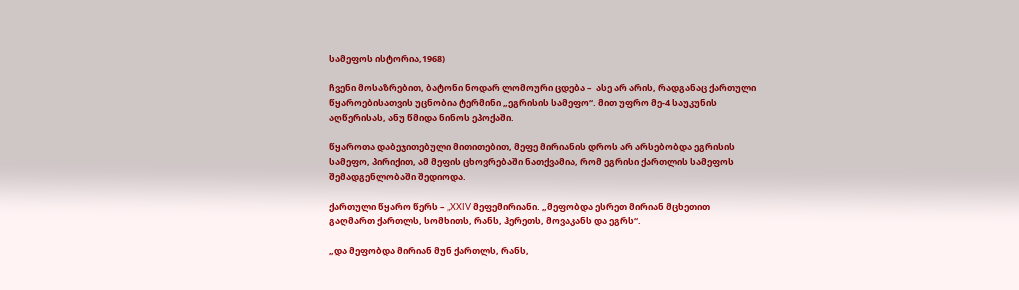სამეფოს ისტორია,1968)

ჩვენი მოსაზრებით, ბატონი ნოდარ ლომოური ცდება –  ასე არ არის, რადგანაც ქართული წყაროებისათვის უცნობია ტერმინი „ეგრისის სამეფო“. მით უფრო მე-4 საუკუნის აღწერისას, ანუ წმიდა ნინოს ეპოქაში.

წყაროთა დაბეჯითებული მითითებით, მეფე მირიანის დროს არ არსებობდა ეგრისის სამეფო, პირიქით, ამ მეფის ცხოვრებაში ნათქვამია, რომ ეგრისი ქართლის სამეფოს შემადგენლობაში შედიოდა.

ქართული წყარო წერს – „XXIV მეფემირიანი. „მეფობდა ესრეთ მირიან მცხეთით გაღმართ ქართლს, სომხითს, რანს, ჰერეთს, მოვაკანს და ეგრს“.

„და მეფობდა მირიან მუნ ქართლს, რანს,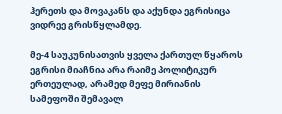ჰერეთს და მოვაკანს და აქუნდა ეგრისიცა ვიდრეე გრისწყლამდე.

მე-4 საუკუნისათვის ყველა ქართულ წყაროს ეგრისი მიაჩნია არა რაიმე პოლიტიკურ ერთეულად, არამედ მეფე მირიანის სამეფოში შემავალ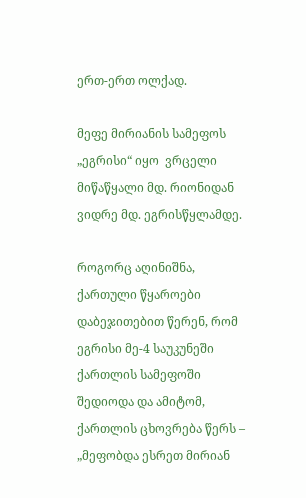ერთ-ერთ ოლქად.

მეფე მირიანის სამეფოს „ეგრისი“ იყო  ვრცელი მიწაწყალი მდ. რიონიდან ვიდრე მდ. ეგრისწყლამდე.

როგორც აღინიშნა, ქართული წყაროები დაბეჯითებით წერენ, რომ ეგრისი მე-4 საუკუნეში ქართლის სამეფოში შედიოდა და ამიტომ, ქართლის ცხოვრება წერს – „მეფობდა ესრეთ მირიან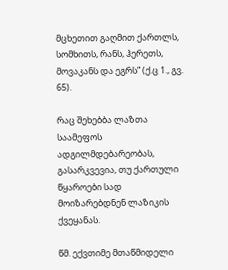მცხეთით გაღმით ქართლს, სომხითს, რანს, ჰერეთს, მოვაკანს და ეგრს” (ქ.ც 1., გვ. 65).

რაც შეხებბა ლაზთა საამეფოს ადგილმდებარეობას, გასარკვევია, თუ ქართული წყაროები სად მოიზარებდნენ ლაზიკის ქვეყანას.

წმ. ექვთიმე მთაწმიდელი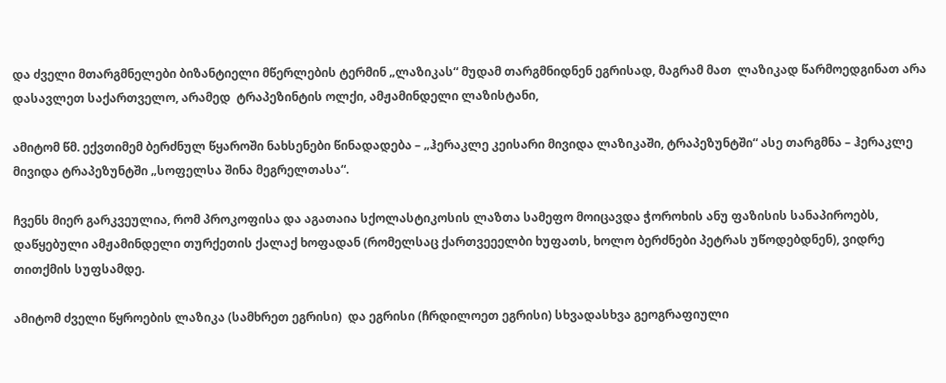და ძველი მთარგმნელები ბიზანტიელი მწერლების ტერმინ „ლაზიკას“ მუდამ თარგმნიდნენ ეგრისად, მაგრამ მათ  ლაზიკად წარმოედგინათ არა დასავლეთ საქართველო, არამედ  ტრაპეზინტის ოლქი, ამჟამინდელი ლაზისტანი,

ამიტომ წმ. ექვთიმემ ბერძნულ წყაროში ნახსენები წინადადება – „ჰერაკლე კეისარი მივიდა ლაზიკაში, ტრაპეზუნტში“ ასე თარგმნა – ჰერაკლე მივიდა ტრაპეზუნტში „სოფელსა შინა მეგრელთასა“.

ჩვენს მიერ გარკვეულია, რომ პროკოფისა და აგათაია სქოლასტიკოსის ლაზთა სამეფო მოიცავდა ჭოროხის ანუ ფაზისის სანაპიროებს, დაწყებული ამჟამინდელი თურქეთის ქალაქ ხოფადან (რომელსაც ქართვეეელბი ხუფათს, ხოლო ბერძნები პეტრას უწოდებდნენ), ვიდრე თითქმის სუფსამდე.

ამიტომ ძველი წყროების ლაზიკა (სამხრეთ ეგრისი)  და ეგრისი (ჩრდილოეთ ეგრისი) სხვადასხვა გეოგრაფიული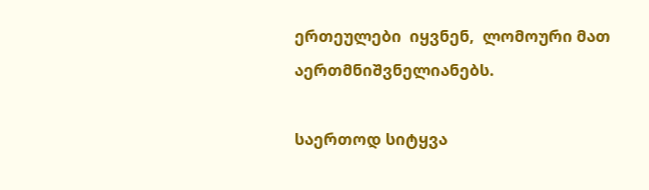ერთეულები  იყვნენ,  ლომოური მათ აერთმნიშვნელიანებს.

საერთოდ სიტყვა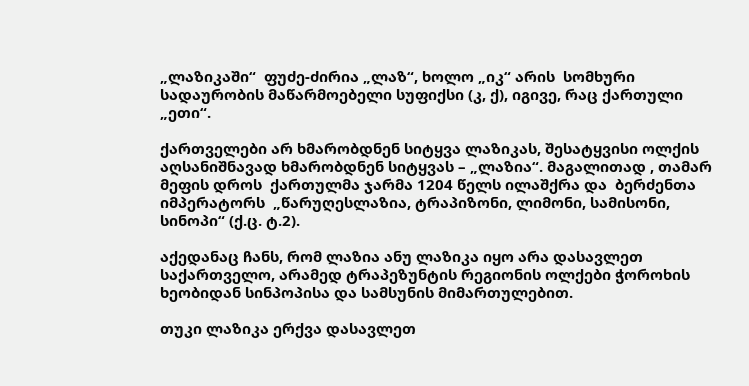„ლაზიკაში“  ფუძე-ძირია „ლაზ“, ხოლო „იკ“ არის  სომხური სადაურობის მაწარმოებელი სუფიქსი (კ, ქ), იგივე, რაც ქართული „ეთი“.

ქართველები არ ხმარობდნენ სიტყვა ლაზიკას, შესატყვისი ოლქის აღსანიშნავად ხმარობდნენ სიტყვას – „ლაზია“. მაგალითად , თამარ მეფის დროს  ქართულმა ჯარმა 1204 წელს ილაშქრა და  ბერძენთა იმპერატორს  „წარუღესლაზია, ტრაპიზონი, ლიმონი, სამისონი, სინოპი“ (ქ.ც. ტ.2).

აქედანაც ჩანს, რომ ლაზია ანუ ლაზიკა იყო არა დასავლეთ საქართველო, არამედ ტრაპეზუნტის რეგიონის ოლქები ჭოროხის ხეობიდან სინპოპისა და სამსუნის მიმართულებით.

თუკი ლაზიკა ერქვა დასავლეთ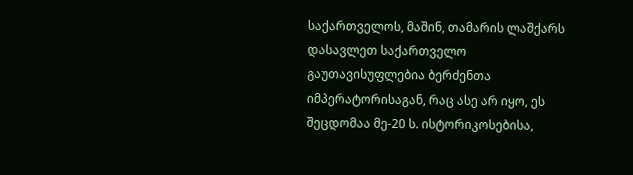საქართველოს, მაშინ, თამარის ლაშქარს დასავლეთ საქართველო გაუთავისუფლებია ბერძენთა იმპერატორისაგან, რაც ასე არ იყო, ეს შეცდომაა მე-20 ს. ისტორიკოსებისა,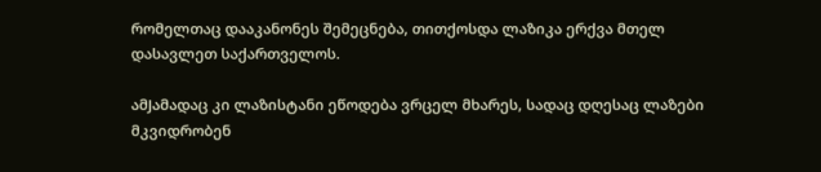რომელთაც დააკანონეს შემეცნება, თითქოსდა ლაზიკა ერქვა მთელ დასავლეთ საქართველოს.

ამJამადაც კი ლაზისტანი ეწოდება ვრცელ მხარეს, სადაც დღესაც ლაზები მკვიდრობენ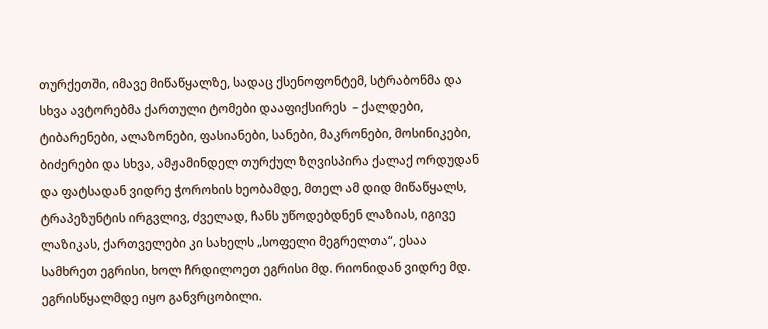თურქეთში, იმავე მიწაწყალზე, სადაც ქსენოფონტემ, სტრაბონმა და სხვა ავტორებმა ქართული ტომები დააფიქსირეს  – ქალდები, ტიბარენები, ალაზონები, ფასიანები, სანები, მაკრონები, მოსინიკები, ბიძერები და სხვა, ამჟამინდელ თურქულ ზღვისპირა ქალაქ ორდუდან და ფატსადან ვიდრე ჭოროხის ხეობამდე, მთელ ამ დიდ მიწაწყალს,  ტრაპეზუნტის ირგვლივ, ძველად, ჩანს უწოდებდნენ ლაზიას, იგივე ლაზიკას, ქართველები კი სახელს „სოფელი მეგრელთა“, ესაა სამხრეთ ეგრისი, ხოლ ჩრდილოეთ ეგრისი მდ. რიონიდან ვიდრე მდ. ეგრისწყალმდე იყო განვრცობილი.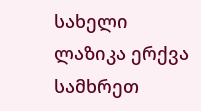სახელი ლაზიკა ერქვა სამხრეთ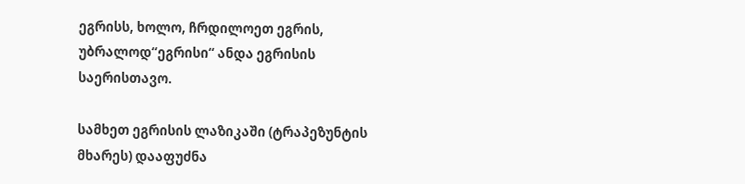ეგრისს, ხოლო, ჩრდილოეთ ეგრის, უბრალოდ“ეგრისი“ ანდა ეგრისის საერისთავო.

სამხეთ ეგრისის ლაზიკაში (ტრაპეზუნტის მხარეს) დააფუძნა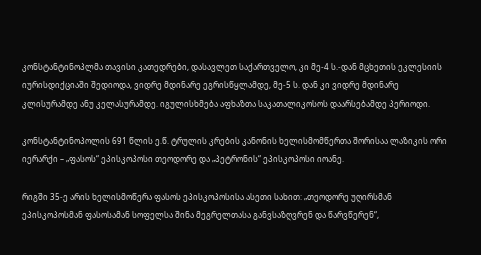კონსტანტინოპლმა თავისი კათედრები, დასავლეთ საქართველო, კი მე-4 ს.-დან მცხეთის ეკლესიის იურისდიქციაში შედიოდა, ვიდრე მდინარე ეგრისწყლამდე, მე-5 ს. დან კი ვიდრე მდინარე კლისურამდე ანუ კელასურამდე. იგულისხმება აფხაზთა საკათალიკოსოს დაარსებამდე პერიოდი.

კონსტანტინოპოლის 691 წლის ე.წ. ტრულის კრების კანონის ხელისმომწერთა შორისაა ლაზიკის ორი იერარქი – „ფასოს“ ეპისკოპოსი თეოდორე და „პეტრონის“ ეპისკოპოსი იოანე.

რიგში 35-ე არის ხელისმოწერა ფასოს ეპისკოპოსისა ასეთი სახით: „თეოდორე უღირსმან ეპისკოპოსმან ფასოსამან სოფელსა შინა მეგრელთასა განვსაზღვრენ და წარვწერენ“,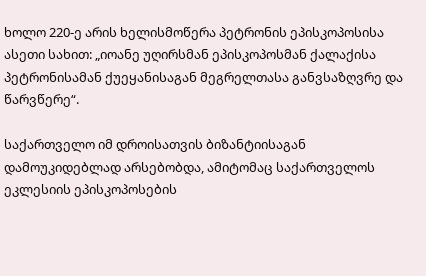ხოლო 220-ე არის ხელისმოწერა პეტრონის ეპისკოპოსისა ასეთი სახით: „იოანე უღირსმან ეპისკოპოსმან ქალაქისა პეტრონისამან ქუეყანისაგან მეგრელთასა განვსაზღვრე და წარვწერე“.

საქართველო იმ დროისათვის ბიზანტიისაგან დამოუკიდებლად არსებობდა, ამიტომაც საქართველოს ეკლესიის ეპისკოპოსების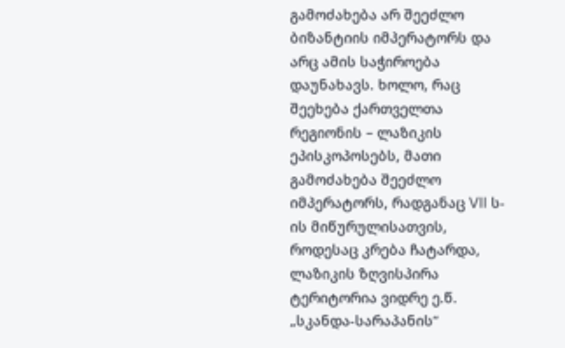გამოძახება არ შეეძლო ბიზანტიის იმპერატორს და არც ამის საჭიროება დაუნახავს. ხოლო, რაც შეეხება ქართველთა რეგიონის – ლაზიკის ეპისკოპოსებს, მათი გამოძახება შეეძლო იმპერატორს, რადგანაც VII ს-ის მიწურულისათვის, როდესაც კრება ჩატარდა, ლაზიკის ზღვისპირა ტერიტორია ვიდრე ე.წ. „სკანდა-სარაპანის“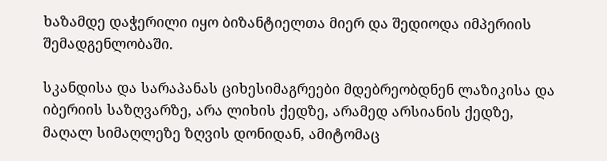ხაზამდე დაჭერილი იყო ბიზანტიელთა მიერ და შედიოდა იმპერიის შემადგენლობაში.

სკანდისა და სარაპანას ციხესიმაგრეები მდებრეობდნენ ლაზიკისა და იბერიის საზღვარზე, არა ლიხის ქედზე, არამედ არსიანის ქედზე, მაღალ სიმაღლეზე ზღვის დონიდან, ამიტომაც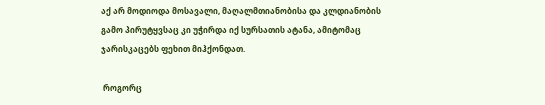აქ არ მოდიოდა მოსავალი, მაღალმთიანობისა და კლდიანობის გამო პირუტყვსაც კი უჭირდა იქ სურსათის ატანა, ამიტომაც ჯარისკაცებს ფეხით მიჰქონდათ.

 როგორც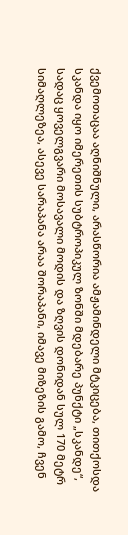ქვემოთაცაა აღნიშნული, არასწორია ამჟამინდელი მტკიცება, თითქოსდა სკანდა იყო იმერეთის სუბტროპიკულ ზონში მდებარე პუნქტი „სკანდე“, სადაც ყოველგვარი მოსავალი მოდის და ზღვის დონიდან სულ 170 მეტრ სიმაღლეზეა, ასევე სარაპანა არაა შორაპანი, იმავე მიზეზის გამო, ჩვენ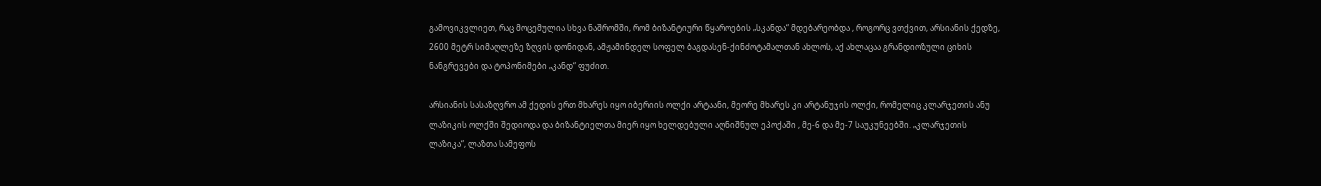გამოვიკვლიეთ, რაც მოცემულია სხვა ნაშრომში, რომ ბიზანტიური წყაროების „სკანდა“ მდებარეობდა , როგორც ვთქვით, არსიანის ქედზე, 2600 მეტრ სიმაღლეზე ზღვის დონიდან, ამჟამინდელ სოფელ ბაგდასენ-ქინძოტამალთან ახლოს, აქ ახლაცაა გრანდიოზული ციხის ნანგრევები და ტოპონიმები „კანდ“ ფუძით.

არსიანის სასაზღვრო ამ ქედის ერთ მხარეს იყო იბერიის ოლქი არტაანი, მეორე მხარეს კი არტანუჯის ოლქი, რომელიც კლარჯეთის ანუ ლაზიკის ოლქში შედიოდა და ბიზანტიელთა მიერ იყო ხელდებული აღნიშნულ ეპოქაში , მე-6 და მე-7 საუკუნეებში. „კლარჯეთის ლაზიკა“, ლაზთა სამეფოს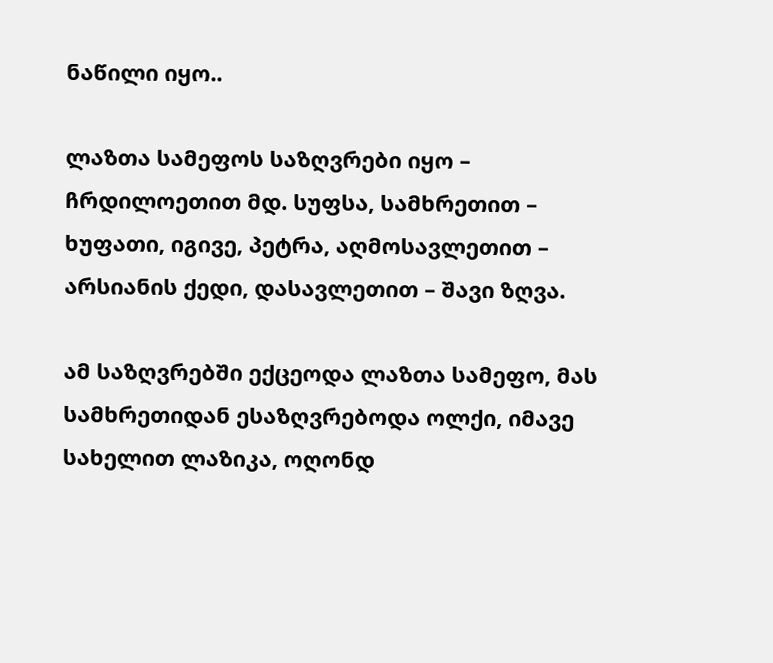ნაწილი იყო..

ლაზთა სამეფოს საზღვრები იყო – ჩრდილოეთით მდ. სუფსა, სამხრეთით – ხუფათი, იგივე, პეტრა, აღმოსავლეთით – არსიანის ქედი, დასავლეთით – შავი ზღვა.

ამ საზღვრებში ექცეოდა ლაზთა სამეფო, მას სამხრეთიდან ესაზღვრებოდა ოლქი, იმავე სახელით ლაზიკა, ოღონდ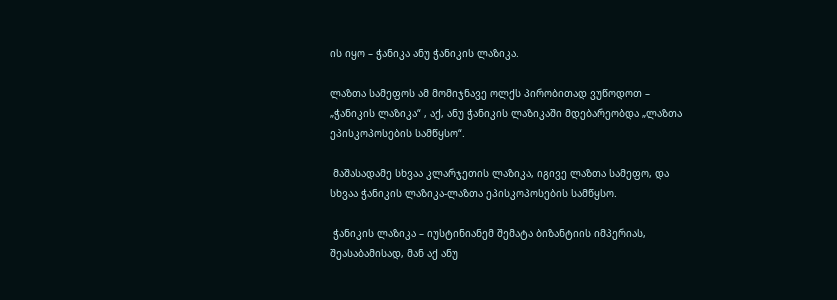ის იყო – ჭანიკა ანუ ჭანიკის ლაზიკა.

ლაზთა სამეფოს ამ მომიჯნავე ოლქს პირობითად ვუწოდოთ – „ჭანიკის ლაზიკა“ , აქ, ანუ ჭანიკის ლაზიკაში მდებარეობდა „ლაზთა ეპისკოპოსების სამწყსო“.

 მაშასადამე სხვაა კლარჯეთის ლაზიკა, იგივე ლაზთა სამეფო, და სხვაა ჭანიკის ლაზიკა-ლაზთა ეპისკოპოსების სამწყსო.

 ჭანიკის ლაზიკა – იუსტინიანემ შემატა ბიზანტიის იმპერიას, შეასაბამისად, მან აქ ანუ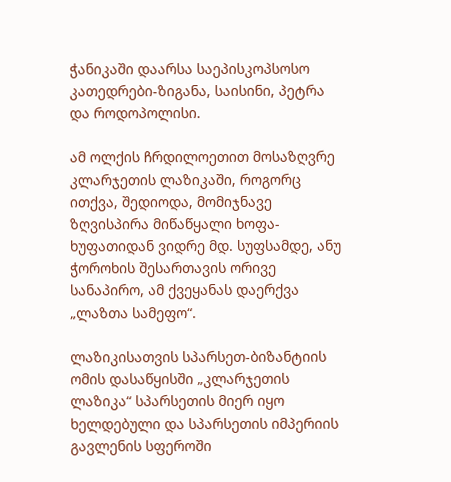ჭანიკაში დაარსა საეპისკოპსოსო კათედრები-ზიგანა, საისინი, პეტრა და როდოპოლისი.

ამ ოლქის ჩრდილოეთით მოსაზღვრე კლარჯეთის ლაზიკაში, როგორც ითქვა, შედიოდა, მომიჯნავე ზღვისპირა მიწაწყალი ხოფა-ხუფათიდან ვიდრე მდ. სუფსამდე, ანუ ჭოროხის შესართავის ორივე სანაპირო, ამ ქვეყანას დაერქვა „ლაზთა სამეფო“.

ლაზიკისათვის სპარსეთ-ბიზანტიის ომის დასაწყისში „კლარჯეთის ლაზიკა“ სპარსეთის მიერ იყო ხელდებული და სპარსეთის იმპერიის გავლენის სფეროში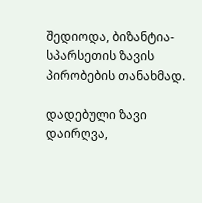შედიოდა, ბიზანტია-სპარსეთის ზავის პირობების თანახმად.

დადებული ზავი დაირღვა,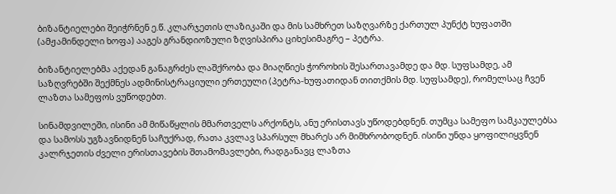ბიზანტიელები შეიჭრნენ ე.წ. კლარჯეთის ლაზიკაში და მის სამხრეთ საზღვარზე ქართულ პუნქტ ხუფათში (ამჟამინდელი ხოფა) ააგეს გრანდიოზული ზღვისპირა ციხესიმაგრე – პეტრა.

ბიზანტიელებმა აქედან განაგრძეს ლაშქრობა და მიაღწიეს ჭოროხის შესართავამდე და მდ. სუფსამდე, ამ საზღვრებში შექმნეს ადმინისტრაციული ერთეული (პეტრა-ხუფათიდან თითქმის მდ. სუფსამდე), რომელსაც ჩვენ ლაზთა სამეფოს ვუწოდებთ.

სინამდვილეში, ისინი ამ მიწაწყლის მმართველს არქონტს, ანუ ერისთავს უწოდებდნენ. თუმცა სამეფო სამკაულებსა და სამოსს უგზავნიდნენ საჩუქრად, რათა კვლავ სპარსულ მხარეს არ მიმხრობოდნენ. ისინი უნდა ყოფილიყვნენ კალრჯეთის ძველი ერისთავების შთამომავლები, რადგანავც ლაზთა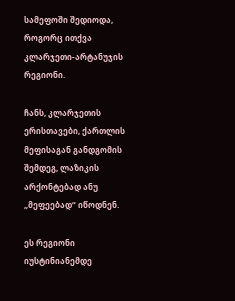სამეფოში შედიოდა, როგორც ითქვა კლარჯეთი-არტანუჯის რეგიონი.

ჩანს, კლარჯეთის ერისთავები, ქართლის მეფისაგან განდგომის შემდეგ, ლაზიკის არქონტებად ანუ „მეფეებად“ იწოდნენ.

ეს რეგიონი იუსტინიანემდე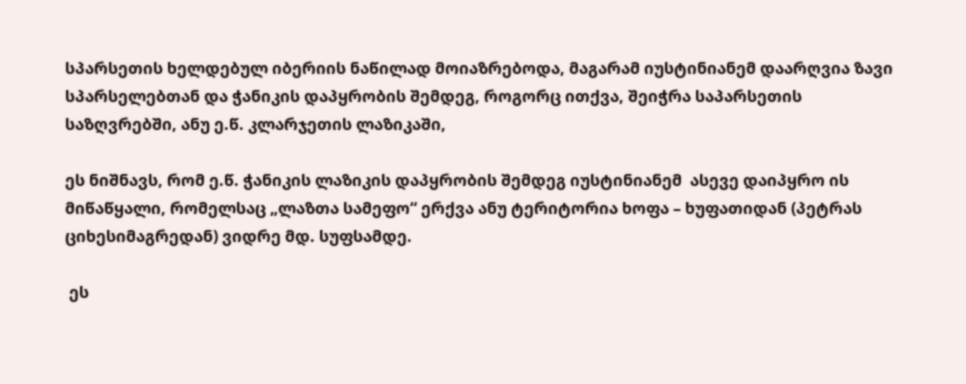სპარსეთის ხელდებულ იბერიის ნაწილად მოიაზრებოდა, მაგარამ იუსტინიანემ დაარღვია ზავი სპარსელებთან და ჭანიკის დაპყრობის შემდეგ, როგორც ითქვა, შეიჭრა საპარსეთის საზღვრებში, ანუ ე.წ. კლარჯეთის ლაზიკაში,

ეს ნიშნავს, რომ ე.წ. ჭანიკის ლაზიკის დაპყრობის შემდეგ იუსტინიანემ  ასევე დაიპყრო ის მიწაწყალი, რომელსაც „ლაზთა სამეფო“ ერქვა ანუ ტერიტორია ხოფა – ხუფათიდან (პეტრას ციხესიმაგრედან) ვიდრე მდ. სუფსამდე.

 ეს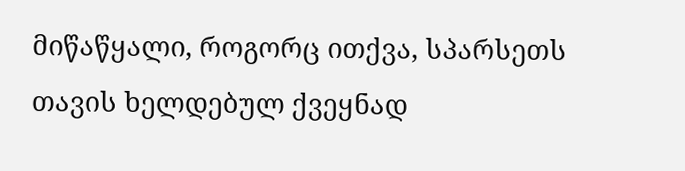მიწაწყალი, როგორც ითქვა, სპარსეთს თავის ხელდებულ ქვეყნად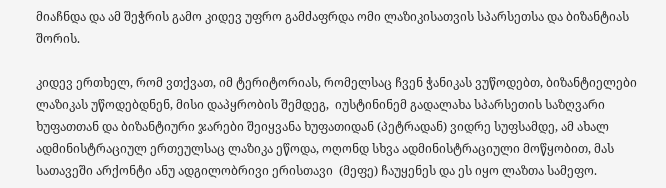მიაჩნდა და ამ შეჭრის გამო კიდევ უფრო გამძაფრდა ომი ლაზიკისათვის სპარსეთსა და ბიზანტიას შორის.

კიდევ ერთხელ, რომ ვთქვათ, იმ ტერიტორიას, რომელსაც ჩვენ ჭანიკას ვუწოდებთ, ბიზანტიელები ლაზიკას უწოდებდნენ, მისი დაპყრობის შემდეგ,  იუსტინინემ გადალახა სპარსეთის საზღვარი ხუფათთან და ბიზანტიური ჯარები შეიყვანა ხუფათიდან (პეტრადან) ვიდრე სუფსამდე, ამ ახალ ადმინისტრაციულ ერთეულსაც ლაზიკა ეწოდა, ოღონდ სხვა ადმინისტრაციული მოწყობით, მას სათავეში არქონტი ანუ ადგილობრივი ერისთავი  (მეფე) ჩაუყენეს და ეს იყო ლაზთა სამეფო.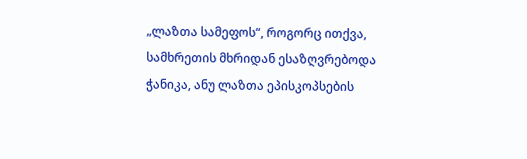„ლაზთა სამეფოს“, როგორც ითქვა,  სამხრეთის მხრიდან ესაზღვრებოდა ჭანიკა, ანუ ლაზთა ეპისკოპსების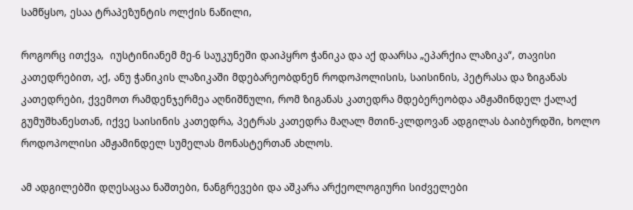სამწყსო, ესაა ტრაპეზუნტის ოლქის ნაწილი,

როგორც ითქვა,  იუსტინიანემ მე-6 საუკუნეში დაიპყრო ჭანიკა და აქ დაარსა „ეპარქია ლაზიკა“, თავისი კათედრებით, აქ, ანუ ჭანიკის ლაზიკაში მდებარეობდნენ როდოპოლისის, საისინის, პეტრასა და ზიგანას კათედრები, ქვემოთ რამდენჯერმეა აღნიშნული, რომ ზიგანას კათედრა მდებერეობდა ამჟამინდელ ქალაქ გუმუშხანესთან, იქვე საისინის კათედრა, პეტრას კათედრა მაღალ მთინ-კლდოვან ადგილას ბაიბურდში, ხოლო როდოპოლისი ამჟამინდელ სუმელას მონასტერთან ახლოს.

ამ ადგილებში დღესაცაა ნაშთები, ნანგრევები და აშკარა არქეოლოგიური სიძველები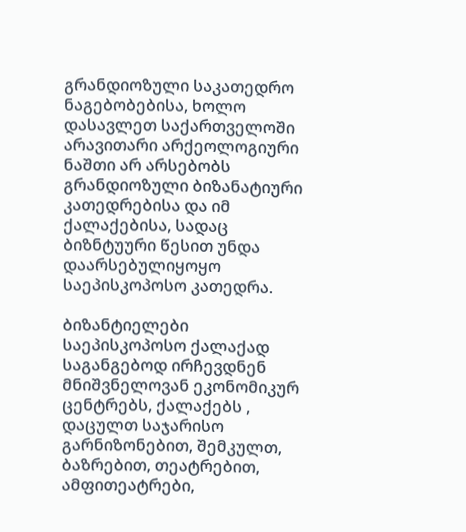გრანდიოზული საკათედრო ნაგებობებისა, ხოლო დასავლეთ საქართველოში არავითარი არქეოლოგიური ნაშთი არ არსებობს გრანდიოზული ბიზანატიური კათედრებისა და იმ ქალაქებისა, სადაც ბიზნტუური წესით უნდა დაარსებულიყოყო საეპისკოპოსო კათედრა.

ბიზანტიელები საეპისკოპოსო ქალაქად საგანგებოდ ირჩევდნენ მნიშვნელოვან ეკონომიკურ ცენტრებს, ქალაქებს , დაცულთ საჯარისო გარნიზონებით, შემკულთ, ბაზრებით, თეატრებით, ამფითეატრები,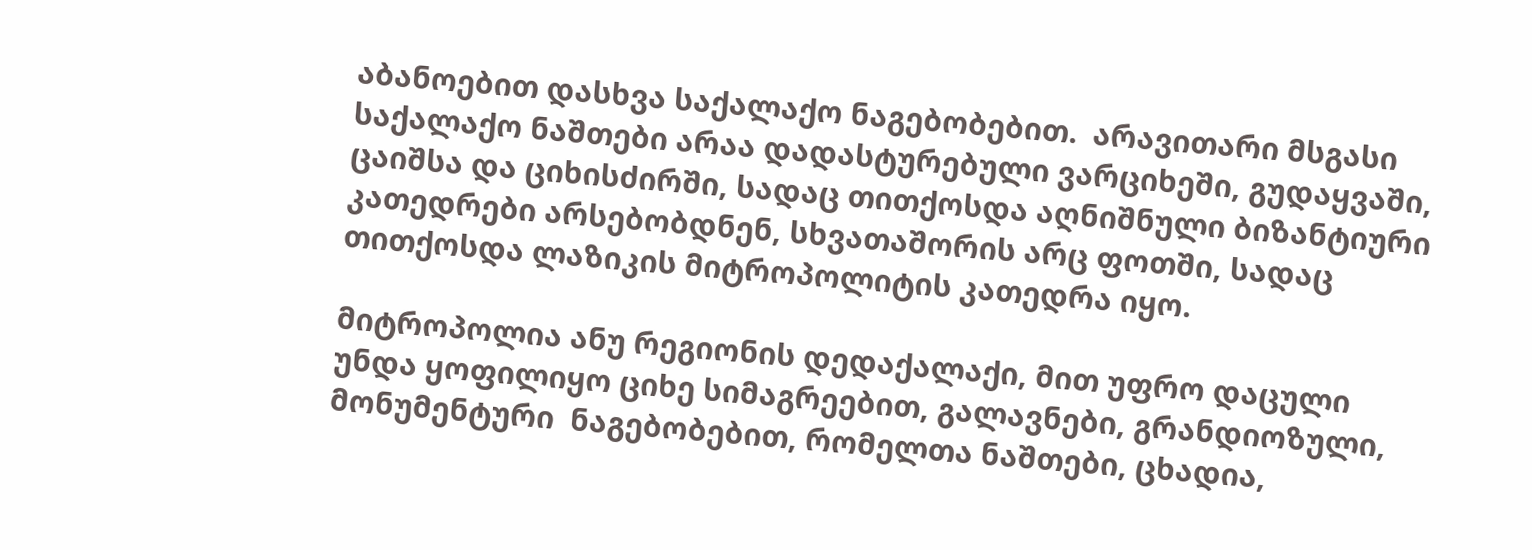აბანოებით დასხვა საქალაქო ნაგებობებით.  არავითარი მსგასი საქალაქო ნაშთები არაა დადასტურებული ვარციხეში, გუდაყვაში, ცაიშსა და ციხისძირში, სადაც თითქოსდა აღნიშნული ბიზანტიური კათედრები არსებობდნენ, სხვათაშორის არც ფოთში, სადაც თითქოსდა ლაზიკის მიტროპოლიტის კათედრა იყო.

მიტროპოლია ანუ რეგიონის დედაქალაქი, მით უფრო დაცული უნდა ყოფილიყო ციხე სიმაგრეებით, გალავნები, გრანდიოზული, მონუმენტური  ნაგებობებით, რომელთა ნაშთები, ცხადია,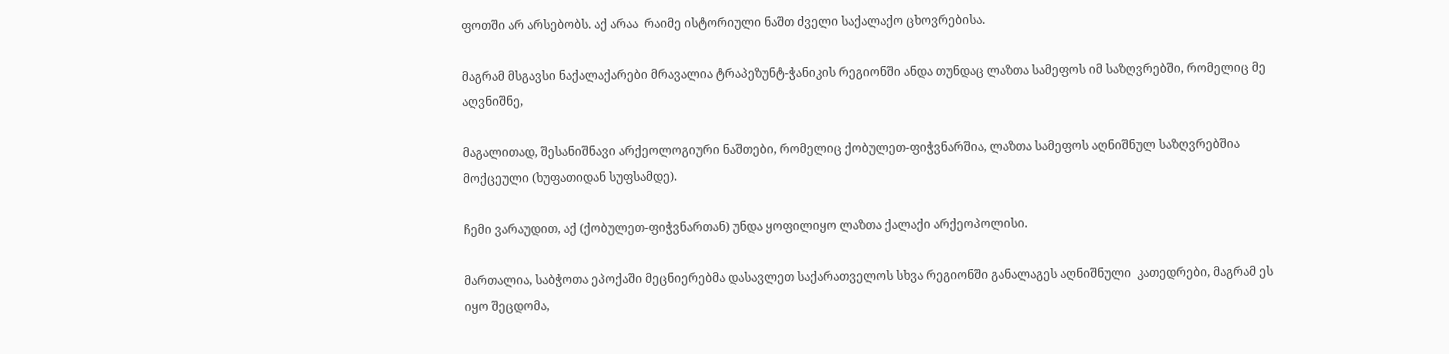ფოთში არ არსებობს. აქ არაა  რაიმე ისტორიული ნაშთ ძველი საქალაქო ცხოვრებისა.

მაგრამ მსგავსი ნაქალაქარები მრავალია ტრაპეზუნტ-ჭანიკის რეგიონში ანდა თუნდაც ლაზთა სამეფოს იმ საზღვრებში, რომელიც მე აღვნიშნე,

მაგალითად, შესანიშნავი არქეოლოგიური ნაშთები, რომელიც ქობულეთ-ფიჭვნარშია, ლაზთა სამეფოს აღნიშნულ საზღვრებშია მოქცეული (ხუფათიდან სუფსამდე).

ჩემი ვარაუდით, აქ (ქობულეთ-ფიჭვნართან) უნდა ყოფილიყო ლაზთა ქალაქი არქეოპოლისი.

მართალია, საბჭოთა ეპოქაში მეცნიერებმა დასავლეთ საქარათველოს სხვა რეგიონში განალაგეს აღნიშნული  კათედრები, მაგრამ ეს იყო შეცდომა,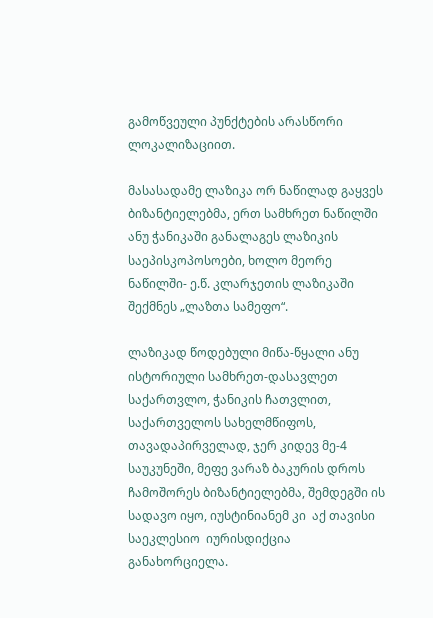გამოწვეული პუნქტების არასწორი ლოკალიზაციით.

მასასადამე ლაზიკა ორ ნაწილად გაყვეს ბიზანტიელებმა, ერთ სამხრეთ ნაწილში ანუ ჭანიკაში განალაგეს ლაზიკის საეპისკოპოსოები, ხოლო მეორე ნაწილში- ე.წ. კლარჯეთის ლაზიკაში შექმნეს „ლაზთა სამეფო“.

ლაზიკად წოდებული მიწა-წყალი ანუ ისტორიული სამხრეთ-დასავლეთ საქართვლო, ჭანიკის ჩათვლით, საქართველოს სახელმწიფოს, თავადაპირველად, ჯერ კიდევ მე-4 საუკუნეში, მეფე ვარაზ ბაკურის დროს ჩამოშორეს ბიზანტიელებმა, შემდეგში ის სადავო იყო, იუსტინიანემ კი  აქ თავისი საეკლესიო  იურისდიქცია განახორციელა.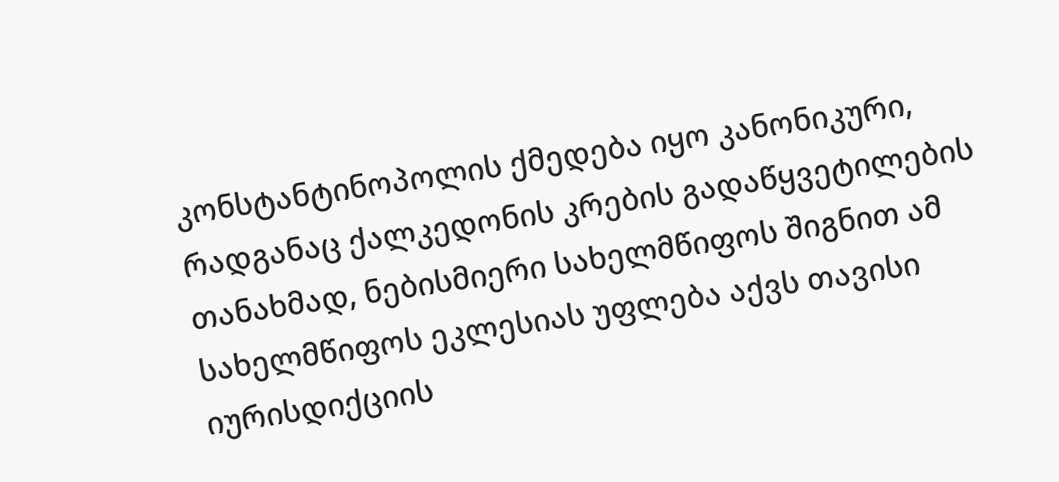კონსტანტინოპოლის ქმედება იყო კანონიკური, რადგანაც ქალკედონის კრების გადაწყვეტილების თანახმად, ნებისმიერი სახელმწიფოს შიგნით ამ სახელმწიფოს ეკლესიას უფლება აქვს თავისი იურისდიქციის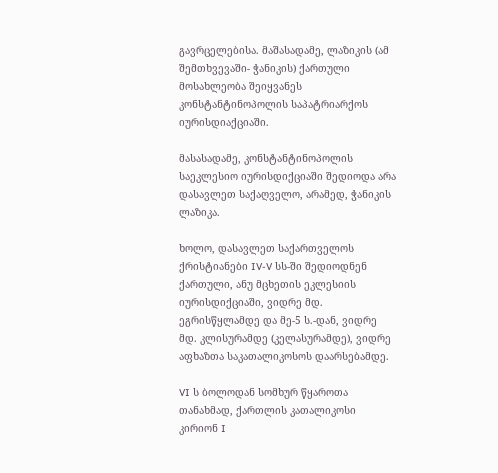გავრცელებისა. მაშასადამე, ლაზიკის (ამ შემთხვევაში- ჭანიკის) ქართული მოსახლეობა შეიყვანეს კონსტანტინოპოლის საპატრიარქოს იურისდიაქციაში.

მასასადამე, კონსტანტინოპოლის საეკლესიო იურისდიქციაში შედიოდა არა დასავლეთ საქაღველო, არამედ, ჭანიკის ლაზიკა.

ხოლო, დასავლეთ საქართველოს ქრისტიანები IV-V სს-ში შედიოდნენ ქართული, ანუ მცხეთის ეკლესიის იურისდიქციაში, ვიდრე მდ. ეგრისწყლამდე და მე-5 ს.-დან, ვიდრე მდ. კლისურამდე (კელასურამდე), ვიდრე აფხაზთა საკათალიკოსოს დაარსებამდე.

VI ს ბოლოდან სომხურ წყაროთა თანახმად, ქართლის კათალიკოსი კირიონ I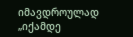იმავდროულად „იქამდე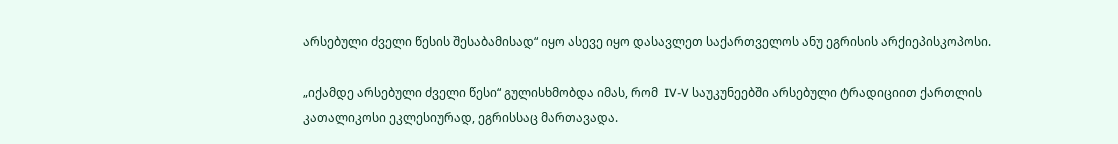არსებული ძველი წესის შესაბამისად“ იყო ასევე იყო დასავლეთ საქართველოს ანუ ეგრისის არქიეპისკოპოსი.

„იქამდე არსებული ძველი წესი“ გულისხმობდა იმას, რომ  IV-V საუკუნეებში არსებული ტრადიციით ქართლის კათალიკოსი ეკლესიურად, ეგრისსაც მართავადა.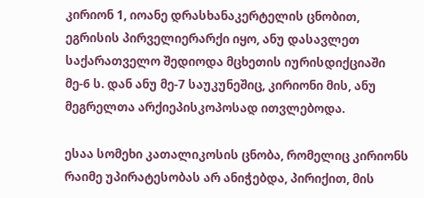კირიონ 1, იოანე დრასხანაკერტელის ცნობით, ეგრისის პირველიერარქი იყო, ანუ დასავლეთ საქარათველო შედიოდა მცხეთის იურისდიქციაში  მე-6 ს. დან ანუ მე-7 საუკუნეშიც, კირიონი მის, ანუ მეგრელთა არქიეპისკოპოსად ითვლებოდა.

ესაა სომეხი კათალიკოსის ცნობა, რომელიც კირიონს რაიმე უპირატესობას არ ანიჭებდა, პირიქით, მის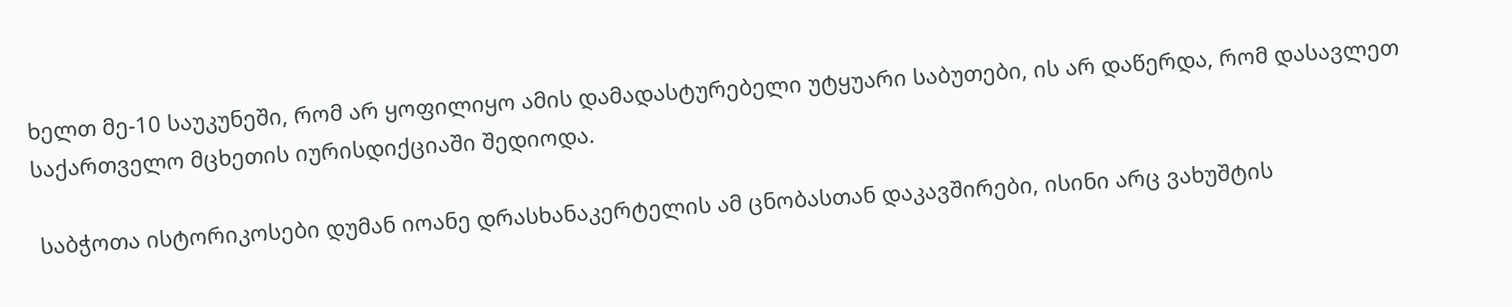ხელთ მე-10 საუკუნეში, რომ არ ყოფილიყო ამის დამადასტურებელი უტყუარი საბუთები, ის არ დაწერდა, რომ დასავლეთ საქართველო მცხეთის იურისდიქციაში შედიოდა.

 საბჭოთა ისტორიკოსები დუმან იოანე დრასხანაკერტელის ამ ცნობასთან დაკავშირები, ისინი არც ვახუშტის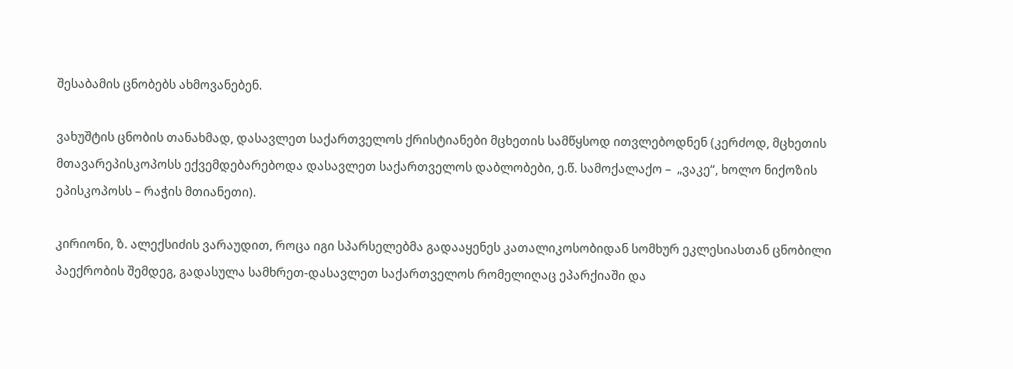შესაბამის ცნობებს ახმოვანებენ.

ვახუშტის ცნობის თანახმად, დასავლეთ საქართველოს ქრისტიანები მცხეთის სამწყსოდ ითვლებოდნენ (კერძოდ, მცხეთის მთავარეპისკოპოსს ექვემდებარებოდა დასავლეთ საქართველოს დაბლობები, ე.წ. სამოქალაქო –  „ვაკე“, ხოლო ნიქოზის ეპისკოპოსს – რაჭის მთიანეთი).

კირიონი, ზ. ალექსიძის ვარაუდით, როცა იგი სპარსელებმა გადააყენეს კათალიკოსობიდან სომხურ ეკლესიასთან ცნობილი პაექრობის შემდეგ, გადასულა სამხრეთ-დასავლეთ საქართველოს რომელიღაც ეპარქიაში და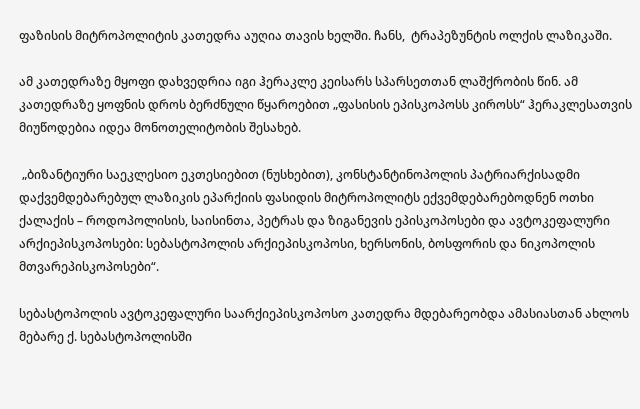ფაზისის მიტროპოლიტის კათედრა აუღია თავის ხელში. ჩანს,  ტრაპეზუნტის ოლქის ლაზიკაში.

ამ კათედრაზე მყოფი დახვედრია იგი ჰერაკლე კეისარს სპარსეთთან ლაშქრობის წინ. ამ კათედრაზე ყოფნის დროს ბერძნული წყაროებით „ფასისის ეპისკოპოსს კიროსს“ ჰერაკლესათვის მიუწოდებია იდეა მონოთელიტობის შესახებ.

 „ბიზანტიური საეკლესიო ეკთესიებით (ნუსხებით), კონსტანტინოპოლის პატრიარქისადმი დაქვემდებარებულ ლაზიკის ეპარქიის ფასიდის მიტროპოლიტს ექვემდებარებოდნენ ოთხი ქალაქის – როდოპოლისის, საისინთა, პეტრას და ზიგანევის ეპისკოპოსები და ავტოკეფალური არქიეპისკოპოსები: სებასტოპოლის არქიეპისკოპოსი, ხერსონის, ბოსფორის და ნიკოპოლის მთვარეპისკოპოსები“.

სებასტოპოლის ავტოკეფალური საარქიეპისკოპოსო კათედრა მდებარეობდა ამასიასთან ახლოს მებარე ქ. სებასტოპოლისში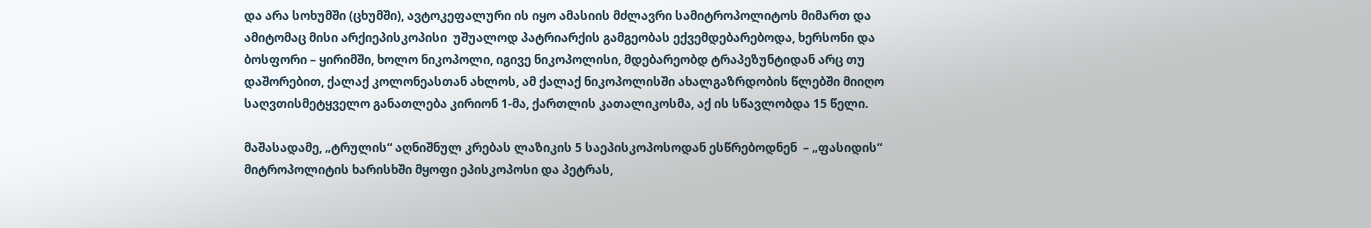და არა სოხუმში (ცხუმში), ავტოკეფალური ის იყო ამასიის მძლავრი სამიტროპოლიტოს მიმართ და ამიტომაც მისი არქიეპისკოპისი  უშუალოდ პატრიარქის გამგეობას ექვემდებარებოდა, ხერსონი და ბოსფორი – ყირიმში, ხოლო ნიკოპოლი, იგივე ნიკოპოლისი, მდებარეობდ ტრაპეზუნტიდან არც თუ დაშორებით, ქალაქ კოლონეასთან ახლოს, ამ ქალაქ ნიკოპოლისში ახალგაზრდობის წლებში მიიღო საღვთისმეტყველო განათლება კირიონ 1-მა, ქართლის კათალიკოსმა, აქ ის სწავლობდა 15 წელი.

მაშასადამე, „ტრულის“ აღნიშნულ კრებას ლაზიკის 5 საეპისკოპოსოდან ესწრებოდნენ  – „ფასიდის“ მიტროპოლიტის ხარისხში მყოფი ეპისკოპოსი და პეტრას,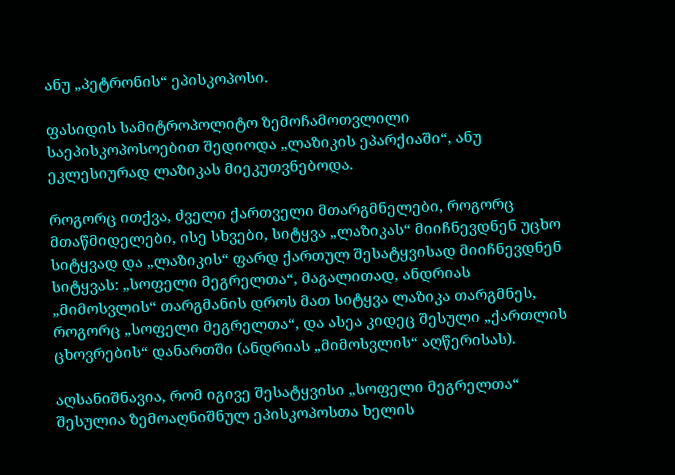ანუ „პეტრონის“ ეპისკოპოსი.

ფასიდის სამიტროპოლიტო ზემოჩამოთვლილი საეპისკოპოსოებით შედიოდა „ლაზიკის ეპარქიაში“, ანუ ეკლესიურად ლაზიკას მიეკუთვნებოდა.

როგორც ითქვა, ძველი ქართველი მთარგმნელები, როგორც მთაწმიდელები, ისე სხვები, სიტყვა „ლაზიკას“ მიიჩნევდნენ უცხო სიტყვად და „ლაზიკის“ ფარდ ქართულ შესატყვისად მიიჩნევდნენ სიტყვას: „სოფელი მეგრელთა“, მაგალითად, ანდრიას „მიმოსვლის“ თარგმანის დროს მათ სიტყვა ლაზიკა თარგმნეს, როგორც „სოფელი მეგრელთა“, და ასეა კიდეც შესული „ქართლის ცხოვრების“ დანართში (ანდრიას „მიმოსვლის“ აღწერისას).

აღსანიშნავია, რომ იგივე შესატყვისი „სოფელი მეგრელთა“ შესულია ზემოაღნიშნულ ეპისკოპოსთა ხელის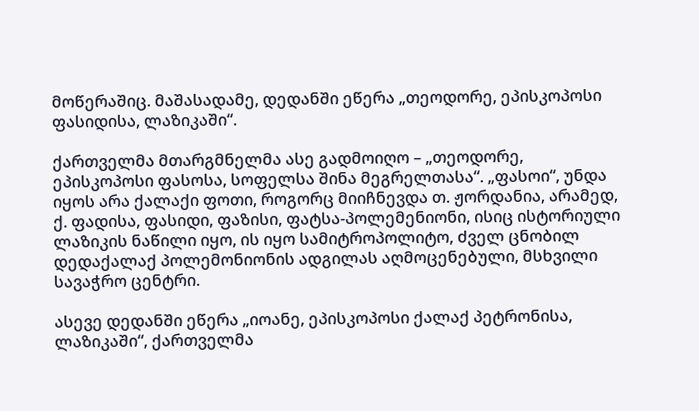მოწერაშიც. მაშასადამე, დედანში ეწერა „თეოდორე, ეპისკოპოსი ფასიდისა, ლაზიკაში“.

ქართველმა მთარგმნელმა ასე გადმოიღო – „თეოდორე, ეპისკოპოსი ფასოსა, სოფელსა შინა მეგრელთასა“. „ფასოი“, უნდა იყოს არა ქალაქი ფოთი, როგორც მიიჩნევდა თ. ჟორდანია, არამედ, ქ. ფადისა, ფასიდი, ფაზისი, ფატსა-პოლემენიონი, ისიც ისტორიული ლაზიკის ნაწილი იყო, ის იყო სამიტროპოლიტო, ძველ ცნობილ დედაქალაქ პოლემონიონის ადგილას აღმოცენებული, მსხვილი სავაჭრო ცენტრი.

ასევე დედანში ეწერა „იოანე, ეპისკოპოსი ქალაქ პეტრონისა, ლაზიკაში“, ქართველმა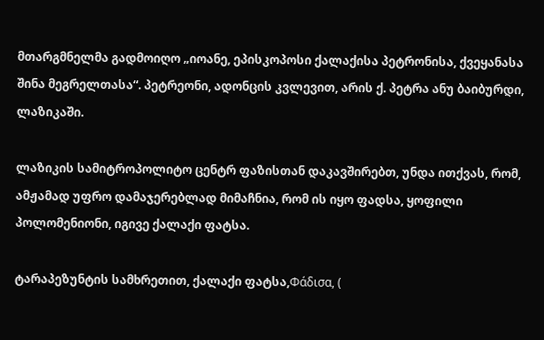მთარგმნელმა გადმოიღო „იოანე, ეპისკოპოსი ქალაქისა პეტრონისა, ქვეყანასა შინა მეგრელთასა“. პეტრეონი, ადონცის კვლევით, არის ქ. პეტრა ანუ ბაიბურდი, ლაზიკაში.

ლაზიკის სამიტროპოლიტო ცენტრ ფაზისთან დაკავშირებთ, უნდა ითქვას, რომ, ამჟამად უფრო დამაჯერებლად მიმაჩნია, რომ ის იყო ფადსა, ყოფილი პოლომენიონი, იგივე ქალაქი ფატსა.

ტარაპეზუნტის სამხრეთით, ქალაქი ფატსა,Φάδισα, (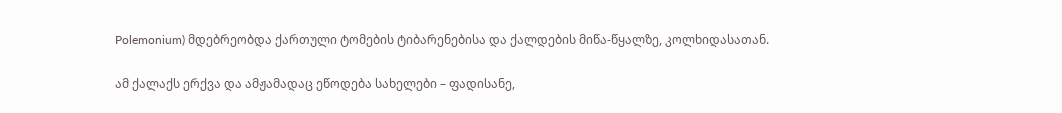Polemonium) მდებრეობდა ქართული ტომების ტიბარენებისა და ქალდების მიწა-წყალზე, კოლხიდასათან.

ამ ქალაქს ერქვა და ამჟამადაც ეწოდება სახელები – ფადისანე,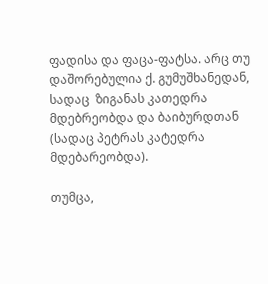ფადისა და ფაცა-ფატსა. არც თუ დაშორებულია ქ. გუმუშხანედან, სადაც  ზიგანას კათედრა მდებრეობდა და ბაიბურდთან (სადაც პეტრას კატედრა მდებარეობდა).

თუმცა,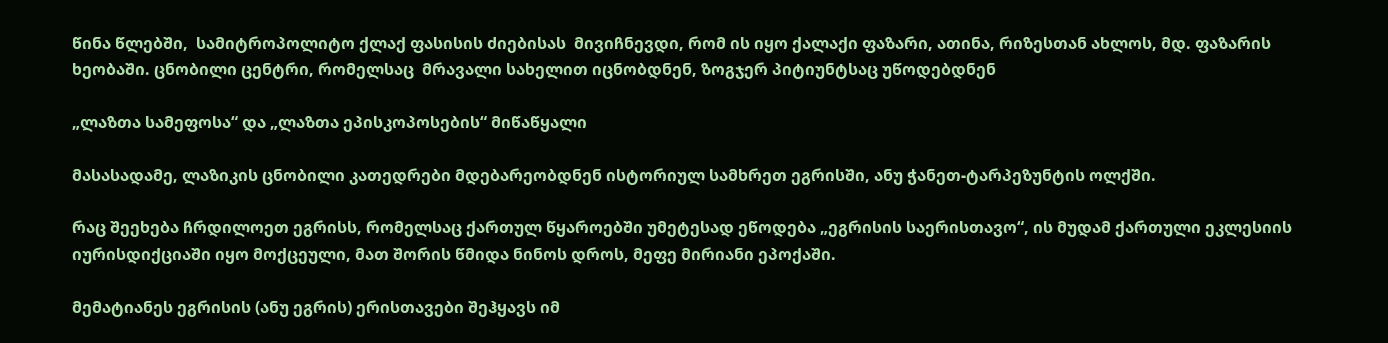წინა წლებში,  სამიტროპოლიტო ქლაქ ფასისის ძიებისას  მივიჩნევდი, რომ ის იყო ქალაქი ფაზარი, ათინა, რიზესთან ახლოს, მდ. ფაზარის ხეობაში. ცნობილი ცენტრი, რომელსაც  მრავალი სახელით იცნობდნენ, ზოგჯერ პიტიუნტსაც უწოდებდნენ

„ლაზთა სამეფოსა“ და „ლაზთა ეპისკოპოსების“ მიწაწყალი

მასასადამე, ლაზიკის ცნობილი კათედრები მდებარეობდნენ ისტორიულ სამხრეთ ეგრისში, ანუ ჭანეთ-ტარპეზუნტის ოლქში.

რაც შეეხება ჩრდილოეთ ეგრისს, რომელსაც ქართულ წყაროებში უმეტესად ეწოდება „ეგრისის საერისთავო“, ის მუდამ ქართული ეკლესიის იურისდიქციაში იყო მოქცეული, მათ შორის წმიდა ნინოს დროს, მეფე მირიანი ეპოქაში.

მემატიანეს ეგრისის (ანუ ეგრის) ერისთავები შეჰყავს იმ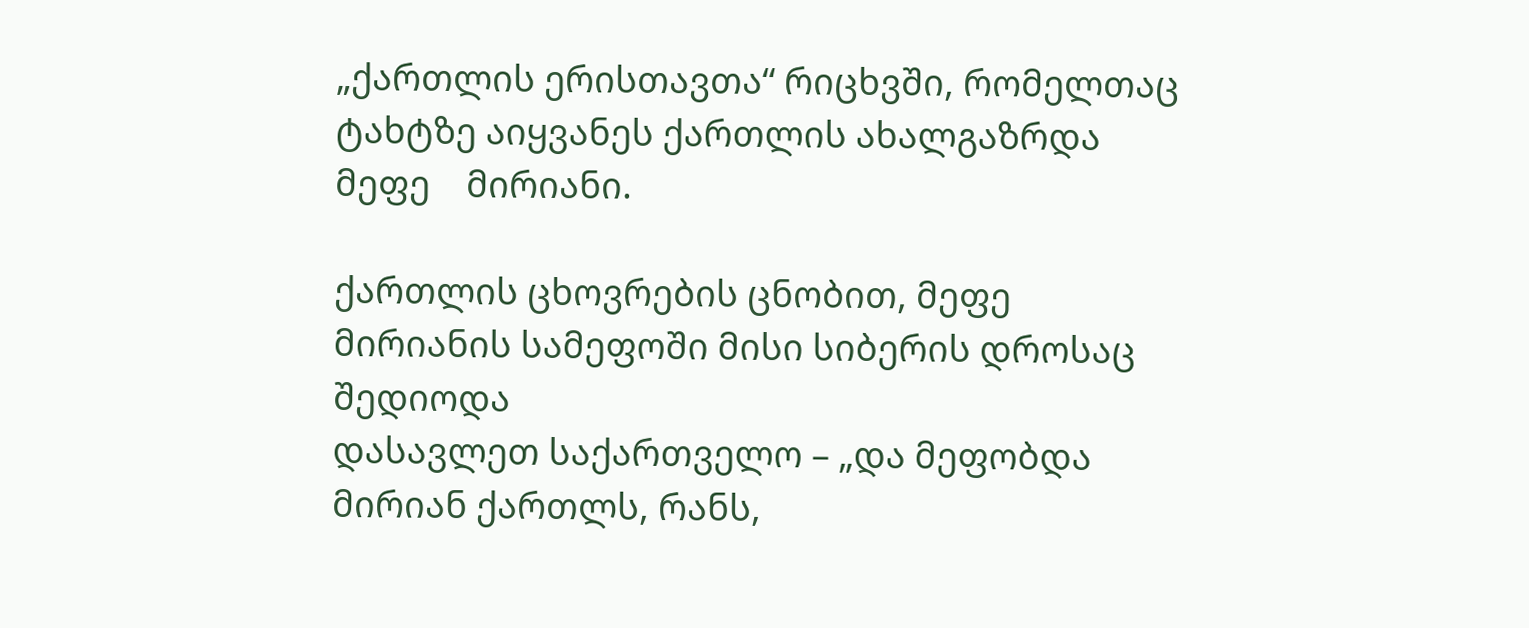„ქართლის ერისთავთა“ რიცხვში, რომელთაც ტახტზე აიყვანეს ქართლის ახალგაზრდა მეფე    მირიანი.

ქართლის ცხოვრების ცნობით, მეფე მირიანის სამეფოში მისი სიბერის დროსაც შედიოდა
დასავლეთ საქართველო – „და მეფობდა მირიან ქართლს, რანს,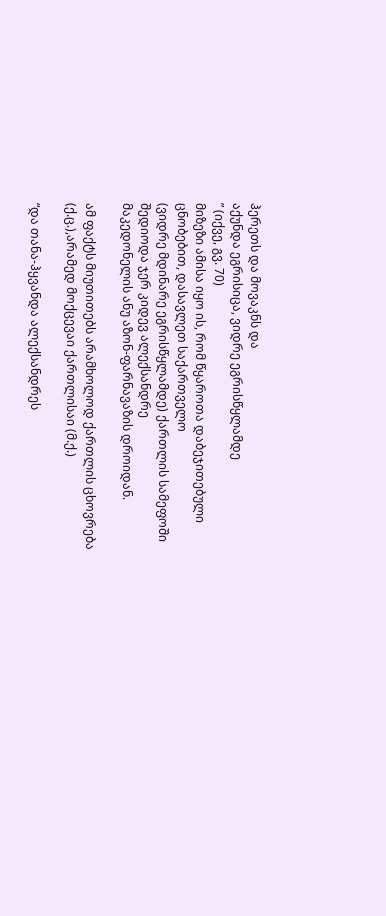ჰერეთს და მოვაკნს და
აქუნდა ეგრისიცა, ვიდრე ეგრისწყლამდე
” (იქვე, გვ. 70)
მიზეზი ამისა იყო ის, რომ წყაროთა დაბეჯითებული ცნობებით, დასავლეთ საქართველო
(ვიდრე მდინარე ეგრისწყლამდე) ქართლის სამეფოში შედიოდა ჯერ კიდევ ალექსანდრე
მაკედონელის ანუ აზონ-ფარნავაზის დროიდან.

ამ ფაქტს მიუთითებს არამხოლოდ ქართლის ცხოვრება (ქ.ც.),არამედ მოქცევაი ქართლისაი (მ.ქ.)

“და თანა-ჰყვანდა ალექსანდრეს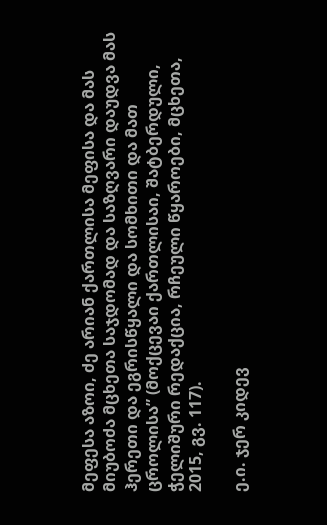მეფესა აზოი, ძე არიან ქართლისა მეფისა და მას მიუბოძა მცხეთა საჯდომად და საზღვარი დაუდვა მას ჰერეთი და ეგრისწყალი და სომხითი და მათ ცროლისა” (მოქცევაი ქართლისაი, შატბერდული, ჭელიშური რედაქცია, რჩეული წყაროები, მცხეთა, 2015, გვ. 117).

ე.ი. ჯერ კიდევ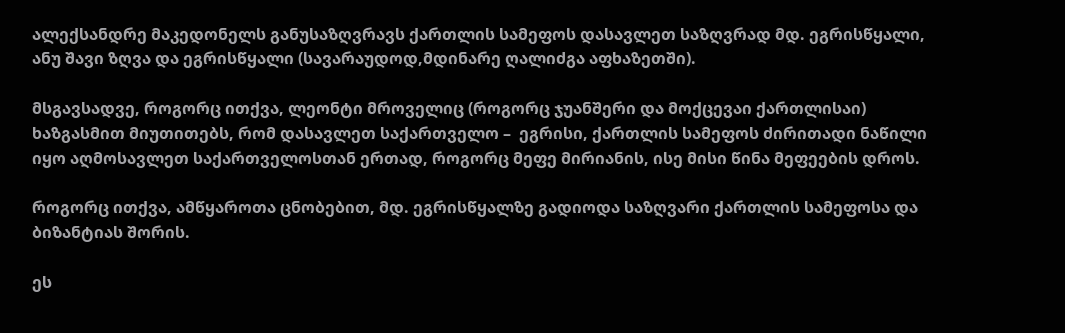ალექსანდრე მაკედონელს განუსაზღვრავს ქართლის სამეფოს დასავლეთ საზღვრად მდ. ეგრისწყალი, ანუ შავი ზღვა და ეგრისწყალი (სავარაუდოდ,მდინარე ღალიძგა აფხაზეთში).

მსგავსადვე, როგორც ითქვა, ლეონტი მროველიც (როგორც ჯუანშერი და მოქცევაი ქართლისაი) ხაზგასმით მიუთითებს, რომ დასავლეთ საქართველო –  ეგრისი, ქართლის სამეფოს ძირითადი ნაწილი იყო აღმოსავლეთ საქართველოსთან ერთად, როგორც მეფე მირიანის, ისე მისი წინა მეფეების დროს.

როგორც ითქვა, ამწყაროთა ცნობებით, მდ. ეგრისწყალზე გადიოდა საზღვარი ქართლის სამეფოსა და ბიზანტიას შორის.

ეს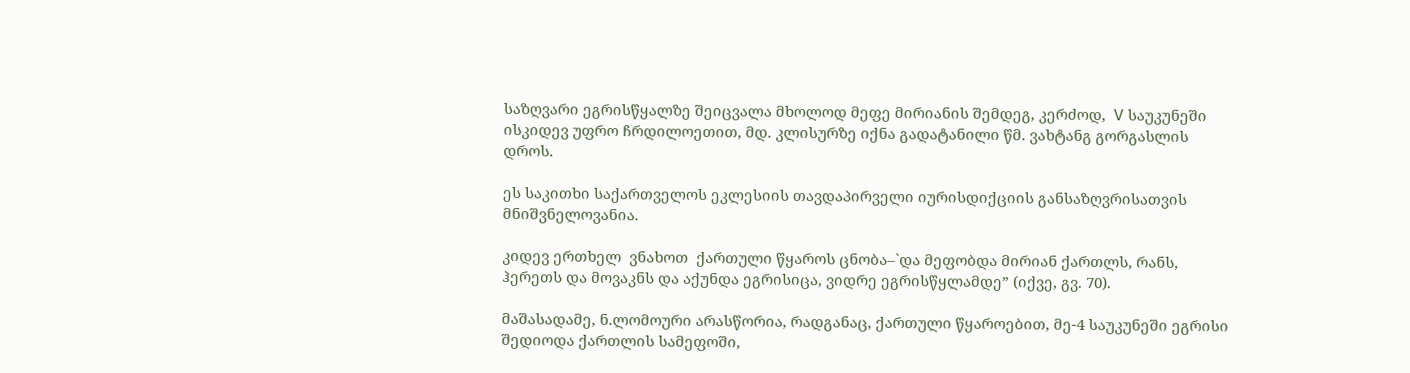საზღვარი ეგრისწყალზე შეიცვალა მხოლოდ მეფე მირიანის შემდეგ, კერძოდ,  V საუკუნეში ისკიდევ უფრო ჩრდილოეთით, მდ. კლისურზე იქნა გადატანილი წმ. ვახტანგ გორგასლის დროს.

ეს საკითხი საქართველოს ეკლესიის თავდაპირველი იურისდიქციის განსაზღვრისათვის მნიშვნელოვანია.

კიდევ ერთხელ  ვნახოთ  ქართული წყაროს ცნობა–`და მეფობდა მირიან ქართლს, რანს, ჰერეთს და მოვაკნს და აქუნდა ეგრისიცა, ვიდრე ეგრისწყლამდე” (იქვე, გვ. 70).

მაშასადამე, ნ.ლომოური არასწორია, რადგანაც, ქართული წყაროებით, მე-4 საუკუნეში ეგრისი შედიოდა ქართლის სამეფოში,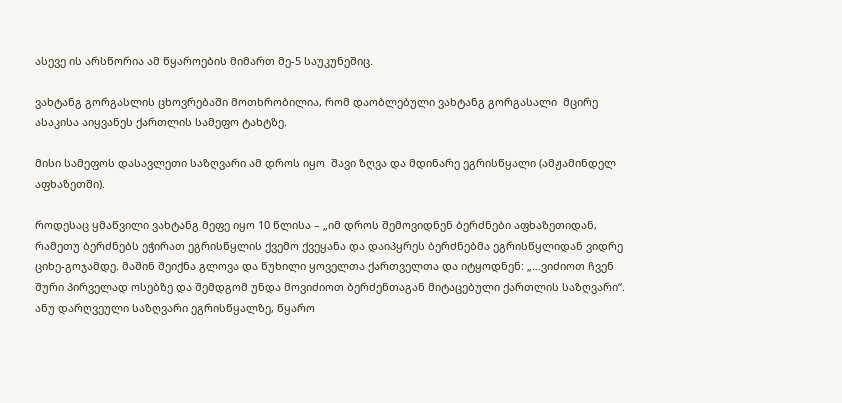ასევე ის არსწორია ამ წყაროების მიმართ მე-5 საუკუნეშიც.

ვახტანგ გორგასლის ცხოვრებაში მოთხრობილია, რომ დაობლებული ვახტანგ გორგასალი  მცირე ასაკისა აიყვანეს ქართლის სამეფო ტახტზე.

მისი სამეფოს დასავლეთი საზღვარი ამ დროს იყო  შავი ზღვა და მდინარე ეგრისწყალი (ამჟამინდელ აფხაზეთში).

როდესაც ყმაწვილი ვახტანგ მეფე იყო 10 წლისა – „იმ დროს შემოვიდნენ ბერძნები აფხაზეთიდან, რამეთუ ბერძნებს ეჭირათ ეგრისწყლის ქვემო ქვეყანა და დაიპყრეს ბერძნებმა ეგრისწყლიდან ვიდრე ციხე-გოჯამდე. მაშინ შეიქნა გლოვა და წუხილი ყოველთა ქართველთა და იტყოდნენ: „…ვიძიოთ ჩვენ შური პირველად ოსებზე და შემდგომ უნდა მოვიძიოთ ბერძენთაგან მიტაცებული ქართლის საზღვარი“. ანუ დარღვეული საზღვარი ეგრისწყალზე, წყარო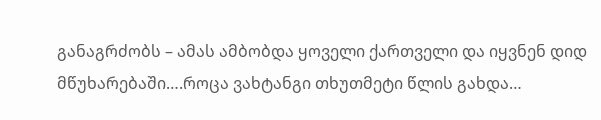განაგრძობს – ამას ამბობდა ყოველი ქართველი და იყვნენ დიდ მწუხარებაში….როცა ვახტანგი თხუთმეტი წლის გახდა…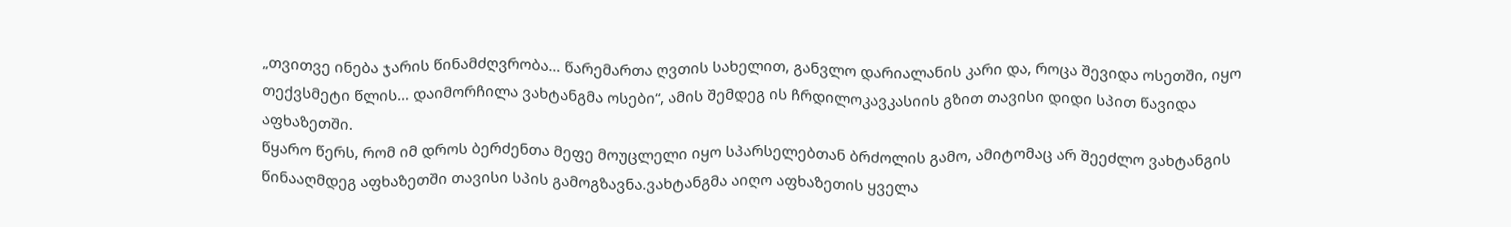„თვითვე ინება ჯარის წინამძღვრობა… წარემართა ღვთის სახელით, განვლო დარიალანის კარი და, როცა შევიდა ოსეთში, იყო თექვსმეტი წლის… დაიმორჩილა ვახტანგმა ოსები“, ამის შემდეგ ის ჩრდილოკავკასიის გზით თავისი დიდი სპით წავიდა აფხაზეთში.
წყარო წერს, რომ იმ დროს ბერძენთა მეფე მოუცლელი იყო სპარსელებთან ბრძოლის გამო, ამიტომაც არ შეეძლო ვახტანგის წინააღმდეგ აფხაზეთში თავისი სპის გამოგზავნა.ვახტანგმა აიღო აფხაზეთის ყველა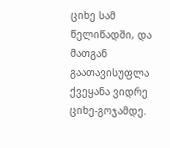ციხე სამ წელიწადში, და მათგან გაათავისუფლა ქვეყანა ვიდრე ციხე-გოჯამდე.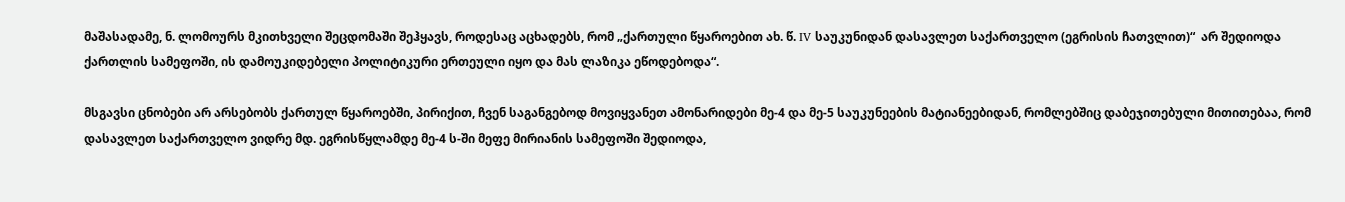მაშასადამე, ნ. ლომოურს მკითხველი შეცდომაში შეჰყავს, როდესაც აცხადებს, რომ „ქართული წყაროებით ახ. წ. IV საუკუნიდან დასავლეთ საქართველო (ეგრისის ჩათვლით)“  არ შედიოდა ქართლის სამეფოში, ის დამოუკიდებელი პოლიტიკური ერთეული იყო და მას ლაზიკა ეწოდებოდა“.

მსგავსი ცნობები არ არსებობს ქართულ წყაროებში, პირიქით, ჩვენ საგანგებოდ მოვიყვანეთ ამონარიდები მე-4 და მე-5 საუკუნეების მატიანეებიდან, რომლებშიც დაბეჯითებული მითითებაა, რომ დასავლეთ საქართველო ვიდრე მდ. ეგრისწყლამდე მე-4 ს-ში მეფე მირიანის სამეფოში შედიოდა,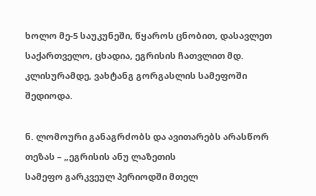ხოლო მე-5 საუკუნეში, წყაროს ცნობით, დასავლეთ საქართველო, ცხადია, ეგრისის ჩათვლით მდ. კლისურამდე, ვახტანგ გორგასლის სამეფოში შედიოდა.

ნ. ლომოური განაგრძობს და ავითარებს არასწორ თეზას – „ეგრისის ანუ ლაზეთის
სამეფო გარკვეულ პერიოდში მთელ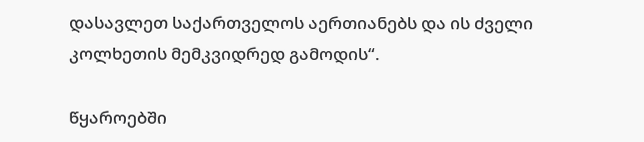დასავლეთ საქართველოს აერთიანებს და ის ძველი
კოლხეთის მემკვიდრედ გამოდის“.

წყაროებში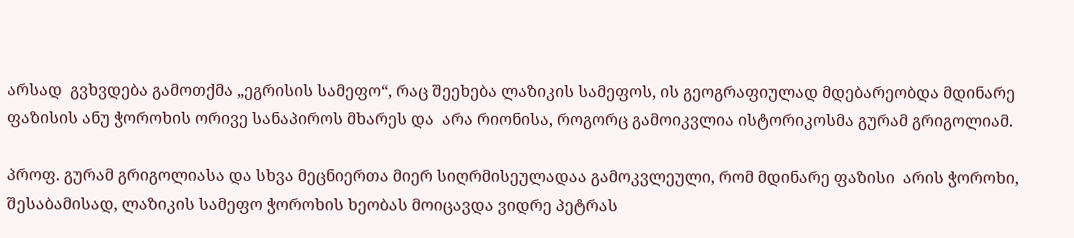არსად  გვხვდება გამოთქმა „ეგრისის სამეფო“, რაც შეეხება ლაზიკის სამეფოს, ის გეოგრაფიულად მდებარეობდა მდინარე ფაზისის ანუ ჭოროხის ორივე სანაპიროს მხარეს და  არა რიონისა, როგორც გამოიკვლია ისტორიკოსმა გურამ გრიგოლიამ.

პროფ. გურამ გრიგოლიასა და სხვა მეცნიერთა მიერ სიღრმისეულადაა გამოკვლეული, რომ მდინარე ფაზისი  არის ჭოროხი, შესაბამისად, ლაზიკის სამეფო ჭოროხის ხეობას მოიცავდა ვიდრე პეტრას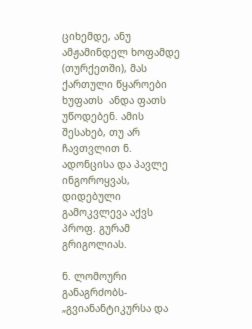ციხემდე, ანუ ამჟამინდელ ხოფამდე (თურქეთში), მას ქართული წყაროები ხუფათს  ანდა ფათს უწოდებენ. ამის შესახებ, თუ არ ჩავთვლით ნ. ადონცისა და პავლე ინგოროყვას, დიდებული გამოკვლევა აქვს პროფ. გურამ გრიგოლიას.

ნ. ლომოური განაგრძობს- „გვიანანტიკურსა და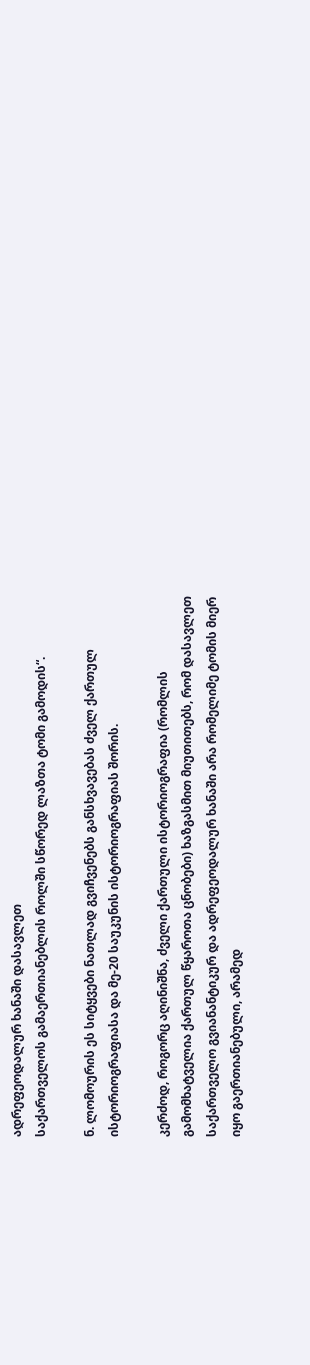ადრეფეოდალურ ხანაში დასავლეთ
საქართველოს გამაერთიანებლის როლში სწორედ ლაზთა ტომი გამოდის“.

ნ. ლომოურის ეს სიტყვები ნათლად გვიჩვენებს განსხვავებას ძველ ქართულ ისტორიოგრაფიასა და მე-20 საუკუნის ისტორიოგრაფიას შორის.

კერძოდ, როგორც აღინიშნა, ძველი ქართული ისტორიოგრაფია (რომლის გამომხატველია ქართულ წყაროთა ცნობები) ხაზგასმით მიუთითებს, რომ დასავლეთ საქართველო გვიანანტიკურ და ადრეფეოდალურ ხანაში არა რომელიმე ტომის მიერ იყო გაერთიანებული, არამედ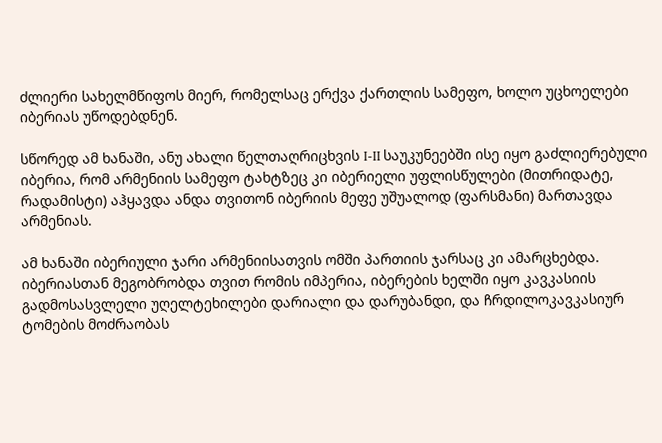ძლიერი სახელმწიფოს მიერ, რომელსაც ერქვა ქართლის სამეფო, ხოლო უცხოელები იბერიას უწოდებდნენ.

სწორედ ამ ხანაში, ანუ ახალი წელთაღრიცხვის I-II საუკუნეებში ისე იყო გაძლიერებული იბერია, რომ არმენიის სამეფო ტახტზეც კი იბერიელი უფლისწულები (მითრიდატე, რადამისტი) აჰყავდა ანდა თვითონ იბერიის მეფე უშუალოდ (ფარსმანი) მართავდა არმენიას.

ამ ხანაში იბერიული ჯარი არმენიისათვის ომში პართიის ჯარსაც კი ამარცხებდა. იბერიასთან მეგობრობდა თვით რომის იმპერია, იბერების ხელში იყო კავკასიის გადმოსასვლელი უღელტეხილები დარიალი და დარუბანდი, და ჩრდილოკავკასიურ ტომების მოძრაობას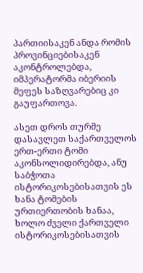პართიისაკენ ანდა რომის პროვინციებისაკენ აკონტროლებდა, იმპერატორმა იბერიის მეფეს საზღვარებიც კი გაუფართოვა.

ასეთ დროს თურმე დასავლეთ საქართველოს ერთ-ერთი ტომი აკონსოლიდირებდა, ანუ საბჭოთა ისტორიკოსებისათვის ეს ხანა ტომების ურთიერთობის ხანაა, ხოლო ძველი ქართველი ისტორიკოსებისათვის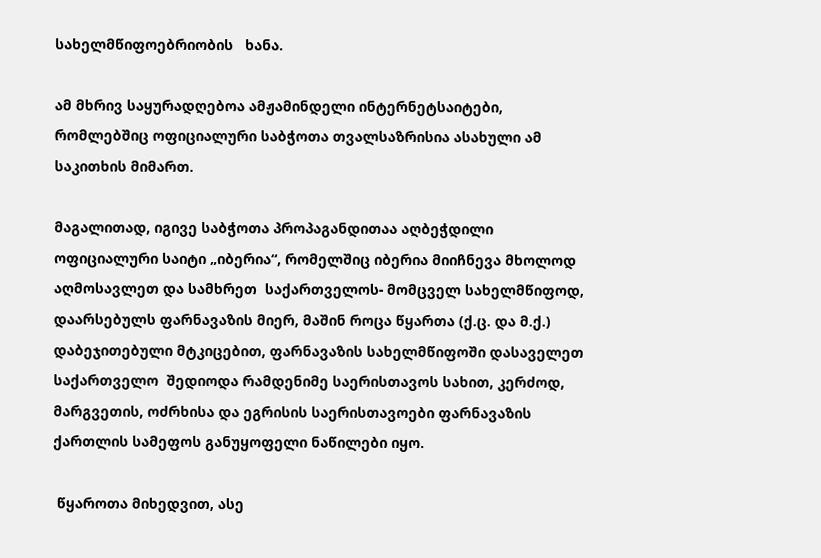სახელმწიფოებრიობის   ხანა.

ამ მხრივ საყურადღებოა ამჟამინდელი ინტერნეტსაიტები, რომლებშიც ოფიციალური საბჭოთა თვალსაზრისია ასახული ამ საკითხის მიმართ.

მაგალითად, იგივე საბჭოთა პროპაგანდითაა აღბეჭდილი ოფიციალური საიტი „იბერია“, რომელშიც იბერია მიიჩნევა მხოლოდ აღმოსავლეთ და სამხრეთ  საქართველოს- მომცველ სახელმწიფოდ, დაარსებულს ფარნავაზის მიერ, მაშინ როცა წყართა (ქ.ც. და მ.ქ.) დაბეჯითებული მტკიცებით, ფარნავაზის სახელმწიფოში დასაველეთ საქართველო  შედიოდა რამდენიმე საერისთავოს სახით, კერძოდ, მარგვეთის, ოძრხისა და ეგრისის საერისთავოები ფარნავაზის ქართლის სამეფოს განუყოფელი ნაწილები იყო.

 წყაროთა მიხედვით, ასე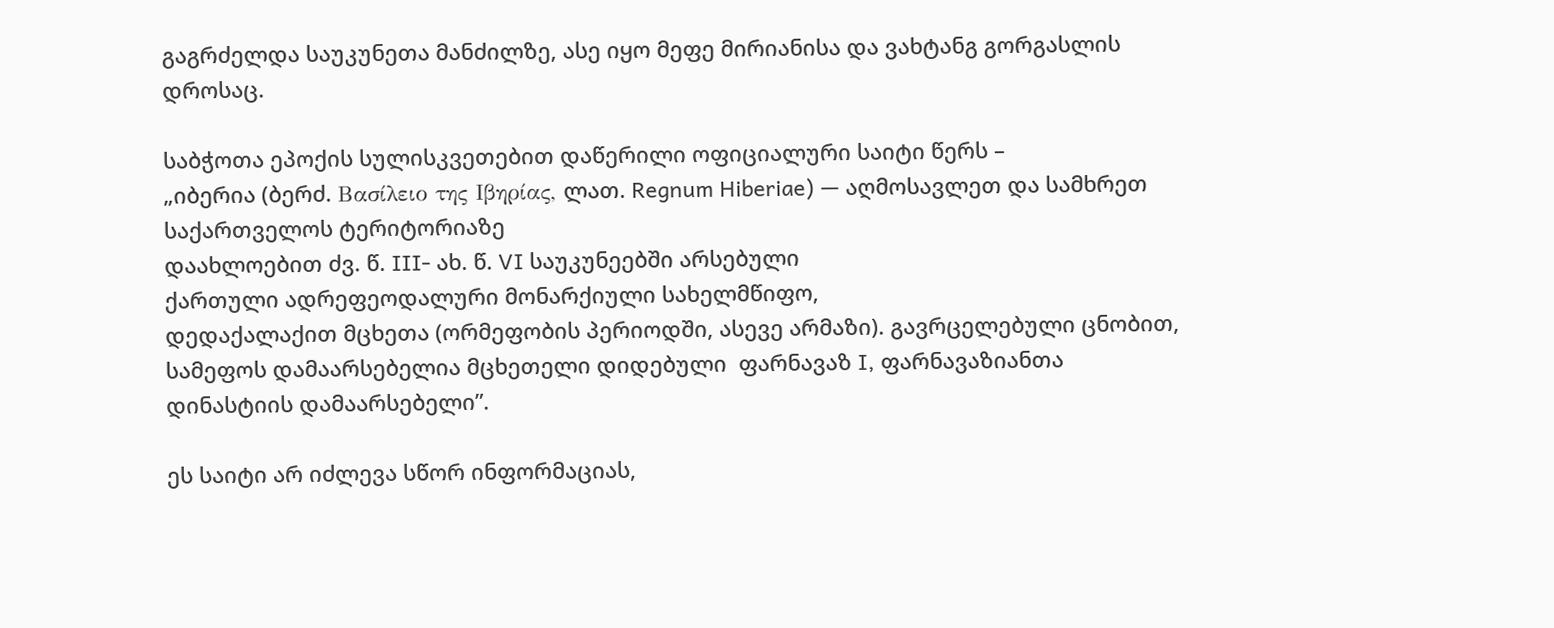გაგრძელდა საუკუნეთა მანძილზე, ასე იყო მეფე მირიანისა და ვახტანგ გორგასლის დროსაც.

საბჭოთა ეპოქის სულისკვეთებით დაწერილი ოფიციალური საიტი წერს –
„იბერია (ბერძ. Βασίλειο της Ιβηρίας, ლათ. Regnum Hiberiae) — აღმოსავლეთ და სამხრეთ
საქართველოს ტერიტორიაზე
დაახლოებით ძვ. წ. III- ახ. წ. VI საუკუნეებში არსებული
ქართული ადრეფეოდალური მონარქიული სახელმწიფო,
დედაქალაქით მცხეთა (ორმეფობის პერიოდში, ასევე არმაზი). გავრცელებული ცნობით,
სამეფოს დამაარსებელია მცხეთელი დიდებული  ფარნავაზ I, ფარნავაზიანთა
დინასტიის დამაარსებელი”.

ეს საიტი არ იძლევა სწორ ინფორმაციას,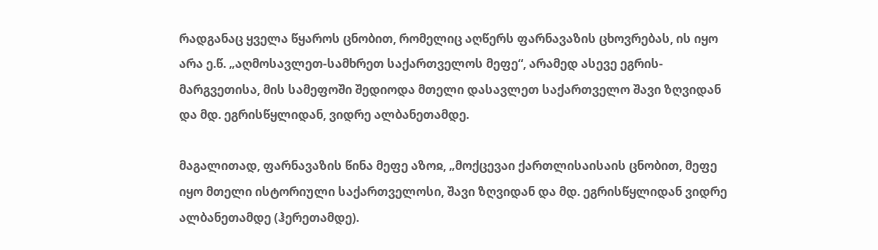რადგანაც ყველა წყაროს ცნობით, რომელიც აღწერს ფარნავაზის ცხოვრებას, ის იყო არა ე.წ. „აღმოსავლეთ-სამხრეთ საქართველოს მეფე“, არამედ ასევე ეგრის-მარგვეთისა, მის სამეფოში შედიოდა მთელი დასავლეთ საქართველო შავი ზღვიდან და მდ. ეგრისწყლიდან, ვიდრე ალბანეთამდე.

მაგალითად, ფარნავაზის წინა მეფე აზოჲ, „მოქცევაი ქართლისაისაის ცნობით, მეფე იყო მთელი ისტორიული საქართველოსი, შავი ზღვიდან და მდ. ეგრისწყლიდან ვიდრე ალბანეთამდე (ჰერეთამდე).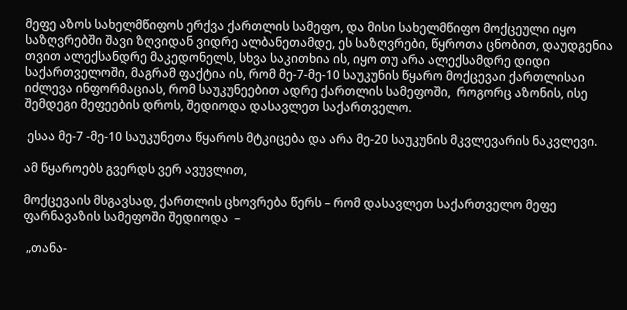მეფე აზოს სახელმწიფოს ერქვა ქართლის სამეფო, და მისი სახელმწიფო მოქცეული იყო საზღვრებში შავი ზღვიდან ვიდრე ალბანეთამდე, ეს საზღვრები, წყროთა ცნობით, დაუდგენია თვით ალექსანდრე მაკედონელს, სხვა საკითხია ის, იყო თუ არა ალექსამდრე დიდი საქართველოში, მაგრამ ფაქტია ის, რომ მე-7-მე-10 საუკუნის წყარო მოქცევაი ქართლისაი იძლევა ინფორმაციას, რომ საუკუნეებით ადრე ქართლის სამეფოში,  როგორც აზონის, ისე შემდეგი მეფეების დროს, შედიოდა დასავლეთ საქართველო.

 ესაა მე-7 -მე-10 საუკუნეთა წყაროს მტკიცება და არა მე-20 საუკუნის მკვლევარის ნაკვლევი.

ამ წყაროებს გვერდს ვერ ავუვლით,

მოქცევაის მსგავსად, ქართლის ცხოვრება წერს – რომ დასავლეთ საქართველო მეფე ფარნავაზის სამეფოში შედიოდა  –

 „თანა-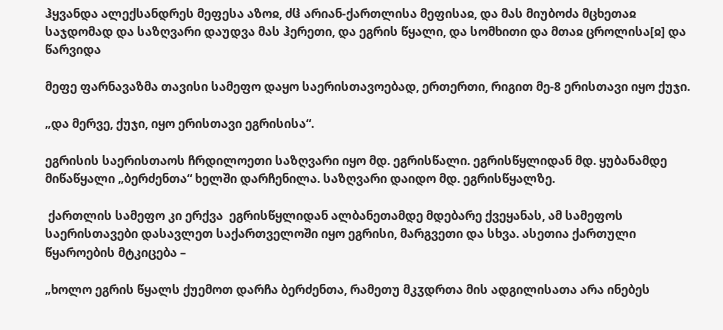ჰყვანდა ალექსანდრეს მეფესა აზოჲ, ძჱ არიან-ქართლისა მეფისაჲ, და მას მიუბოძა მცხეთაჲ საჯდომად და საზღვარი დაუდვა მას ჰერეთი, და ეგრის წყალი, და სომხითი და მთაჲ ცროლისა[ჲ] და წარვიდა

მეფე ფარნავაზმა თავისი სამეფო დაყო საერისთავოებად, ერთერთი, რიგით მე-8 ერისთავი იყო ქუჯი.

„და მერვე, ქუჯი, იყო ერისთავი ეგრისისა“.

ეგრისის საერისთაოს ჩრდილოეთი საზღვარი იყო მდ. ეგრისწალი. ეგრისწყლიდან მდ. ყუბანამდე მიწაწყალი „ბერძენთა“ ხელში დარჩენილა. საზღვარი დაიდო მდ. ეგრისწყალზე.

 ქართლის სამეფო კი ერქვა  ეგრისწყლიდან ალბანეთამდე მდებარე ქვეყანას, ამ სამეფოს საერისთავები დასავლეთ საქართველოში იყო ეგრისი, მარგვეთი და სხვა. ასეთია ქართული წყაროების მტკიცება –

„ხოლო ეგრის წყალს ქუემოთ დარჩა ბერძენთა, რამეთუ მკჳდრთა მის ადგილისათა არა ინებეს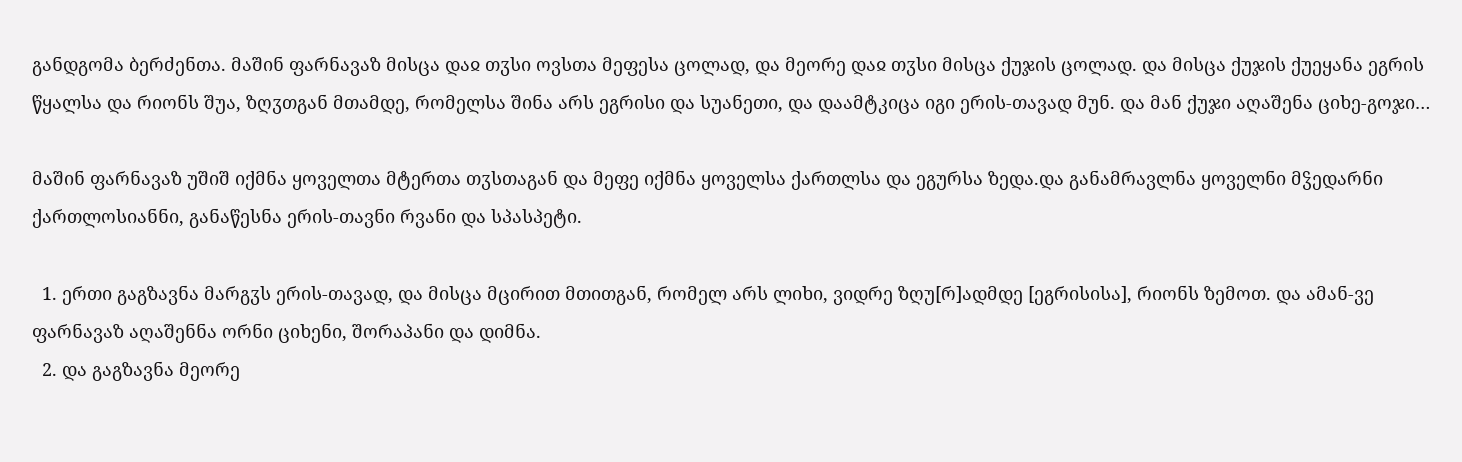განდგომა ბერძენთა. მაშინ ფარნავაზ მისცა დაჲ თჳსი ოვსთა მეფესა ცოლად, და მეორე დაჲ თჳსი მისცა ქუჯის ცოლად. და მისცა ქუჯის ქუეყანა ეგრის წყალსა და რიონს შუა, ზღჳთგან მთამდე, რომელსა შინა არს ეგრისი და სუანეთი, და დაამტკიცა იგი ერის-თავად მუნ. და მან ქუჯი აღაშენა ციხე-გოჯი…

მაშინ ფარნავაზ უშიშ იქმნა ყოველთა მტერთა თჳსთაგან და მეფე იქმნა ყოველსა ქართლსა და ეგურსა ზედა.და განამრავლნა ყოველნი მჴედარნი ქართლოსიანნი, განაწესნა ერის-თავნი რვანი და სპასპეტი.

  1. ერთი გაგზავნა მარგჳს ერის-თავად, და მისცა მცირით მთითგან, რომელ არს ლიხი, ვიდრე ზღუ[რ]ადმდე [ეგრისისა], რიონს ზემოთ. და ამან-ვე ფარნავაზ აღაშენნა ორნი ციხენი, შორაპანი და დიმნა.
  2. და გაგზავნა მეორე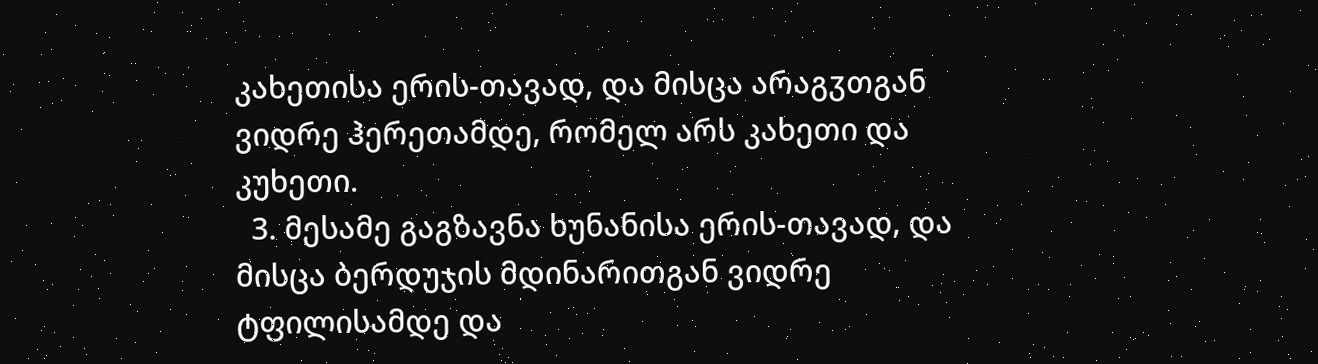კახეთისა ერის-თავად, და მისცა არაგჳთგან ვიდრე ჰერეთამდე, რომელ არს კახეთი და კუხეთი.
  3. მესამე გაგზავნა ხუნანისა ერის-თავად, და მისცა ბერდუჯის მდინარითგან ვიდრე ტფილისამდე და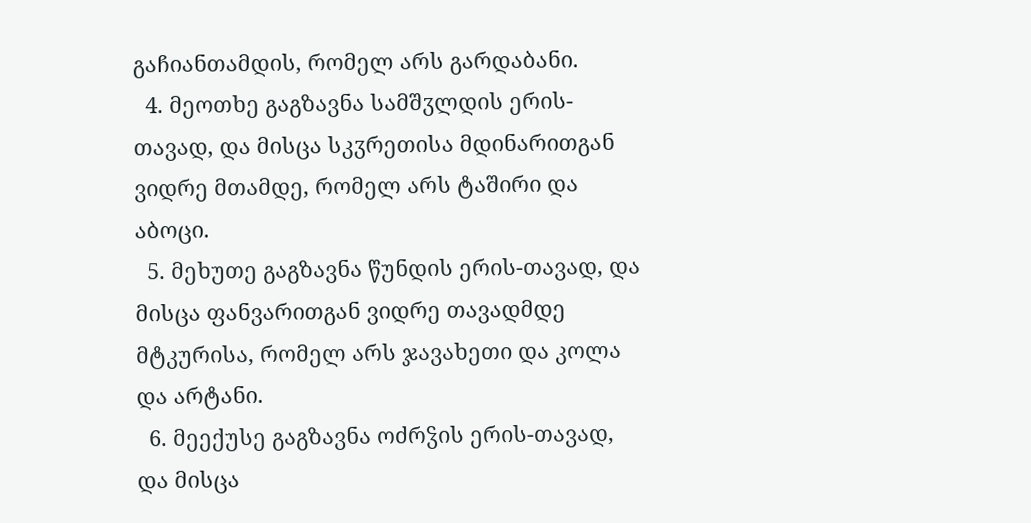გაჩიანთამდის, რომელ არს გარდაბანი.
  4. მეოთხე გაგზავნა სამშჳლდის ერის-თავად, და მისცა სკჳრეთისა მდინარითგან ვიდრე მთამდე, რომელ არს ტაშირი და აბოცი.
  5. მეხუთე გაგზავნა წუნდის ერის-თავად, და მისცა ფანვარითგან ვიდრე თავადმდე მტკურისა, რომელ არს ჯავახეთი და კოლა და არტანი.
  6. მეექუსე გაგზავნა ოძრჴის ერის-თავად, და მისცა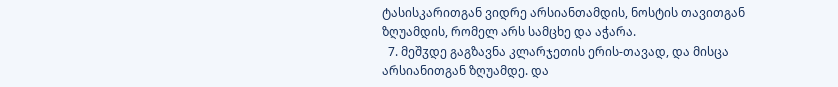ტასისკარითგან ვიდრე არსიანთამდის, ნოსტის თავითგან ზღუამდის, რომელ არს სამცხე და აჭარა.
  7. მეშჳდე გაგზავნა კლარჯეთის ერის-თავად, და მისცა არსიანითგან ზღუამდე. და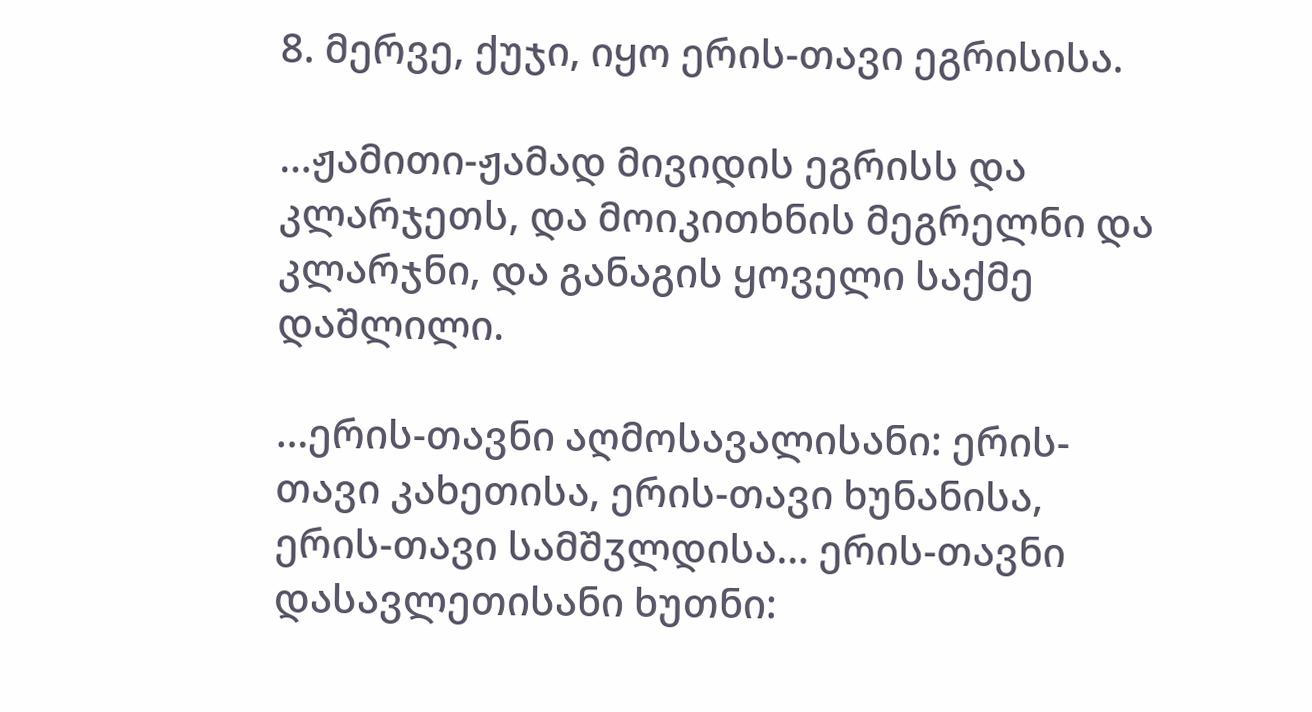8. მერვე, ქუჯი, იყო ერის-თავი ეგრისისა.

…ჟამითი-ჟამად მივიდის ეგრისს და კლარჯეთს, და მოიკითხნის მეგრელნი და კლარჯნი, და განაგის ყოველი საქმე დაშლილი.

…ერის-თავნი აღმოსავალისანი: ერის-თავი კახეთისა, ერის-თავი ხუნანისა, ერის-თავი სამშჳლდისა… ერის-თავნი დასავლეთისანი ხუთნი: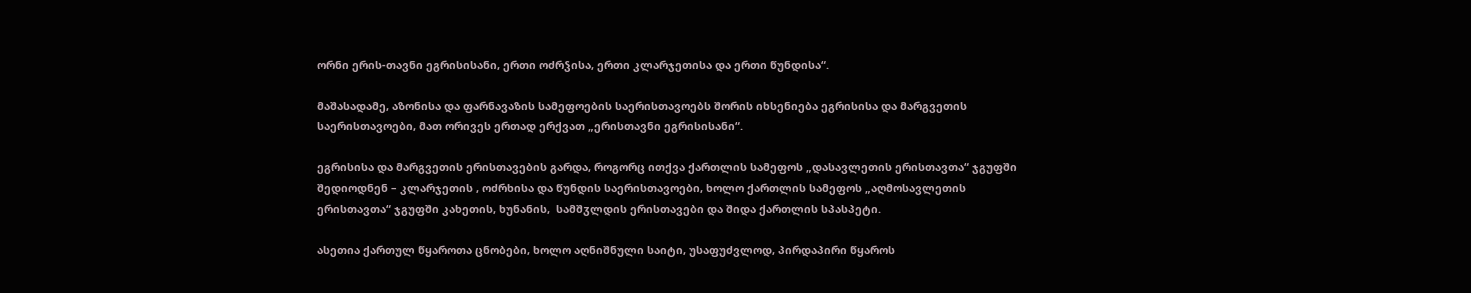ორნი ერის-თავნი ეგრისისანი, ერთი ოძრჴისა, ერთი კლარჯეთისა და ერთი წუნდისა“.

მაშასადამე, აზონისა და ფარნავაზის სამეფოების საერისთავოებს შორის იხსენიება ეგრისისა და მარგვეთის საერისთავოები, მათ ორივეს ერთად ერქვათ „ერისთავნი ეგრისისანი“.

ეგრისისა და მარგვეთის ერისთავების გარდა, როგორც ითქვა ქართლის სამეფოს „დასავლეთის ერისთავთა“ ჯგუფში  შედიოდნენ – კლარჯეთის , ოძრხისა და წუნდის საერისთავოები, ხოლო ქართლის სამეფოს „აღმოსავლეთის ერისთავთა“ ჯგუფში კახეთის, ხუნანის,  სამშჳლდის ერისთავები და შიდა ქართლის სპასპეტი.

ასეთია ქართულ წყაროთა ცნობები, ხოლო აღნიშნული საიტი, უსაფუძვლოდ, პირდაპირი წყაროს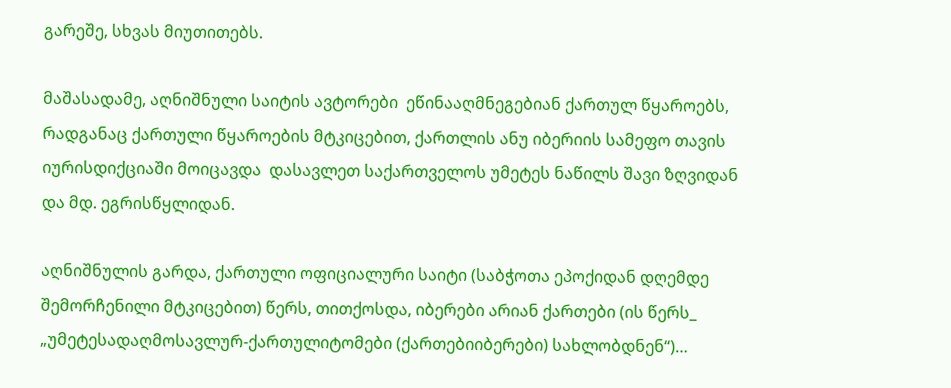გარეშე, სხვას მიუთითებს.

მაშასადამე, აღნიშნული საიტის ავტორები  ეწინააღმნეგებიან ქართულ წყაროებს, რადგანაც ქართული წყაროების მტკიცებით, ქართლის ანუ იბერიის სამეფო თავის იურისდიქციაში მოიცავდა  დასავლეთ საქართველოს უმეტეს ნაწილს შავი ზღვიდან და მდ. ეგრისწყლიდან.

აღნიშნულის გარდა, ქართული ოფიციალური საიტი (საბჭოთა ეპოქიდან დღემდე შემორჩენილი მტკიცებით) წერს, თითქოსდა, იბერები არიან ქართები (ის წერს_ „უმეტესადაღმოსავლურ-ქართულიტომები (ქართებიიბერები) სახლობდნენ“)…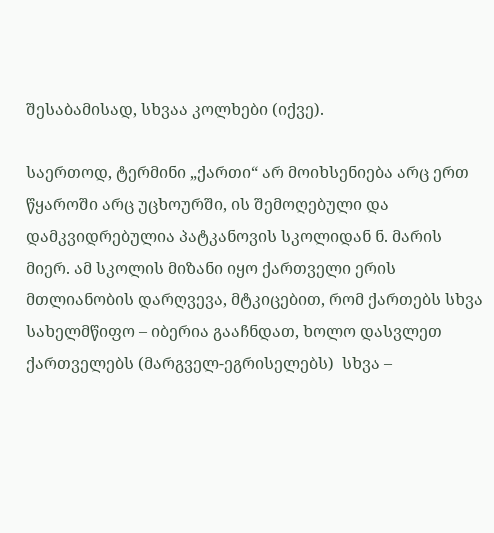შესაბამისად, სხვაა კოლხები (იქვე).

საერთოდ, ტერმინი „ქართი“ არ მოიხსენიება არც ერთ წყაროში არც უცხოურში, ის შემოღებული და დამკვიდრებულია პატკანოვის სკოლიდან ნ. მარის მიერ. ამ სკოლის მიზანი იყო ქართველი ერის მთლიანობის დარღვევა, მტკიცებით, რომ ქართებს სხვა სახელმწიფო – იბერია გააჩნდათ, ხოლო დასვლეთ ქართველებს (მარგველ-ეგრისელებს)  სხვა –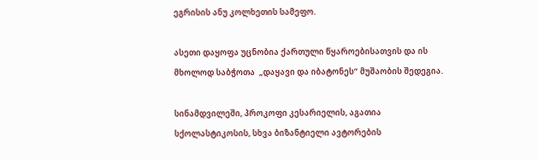ეგრისის ანუ კოლხეთის სამეფო.

ასეთი დაყოფა უცნობია ქართული წყაროებისათვის და ის  მხოლოდ საბჭოთა  „დაყავი და იბატონეს“ მუშაობის შედეგია.

სინამდვილეში, პროკოფი კესარიელის, აგათია სქოლასტიკოსის, სხვა ბიზანტიელი ავტორების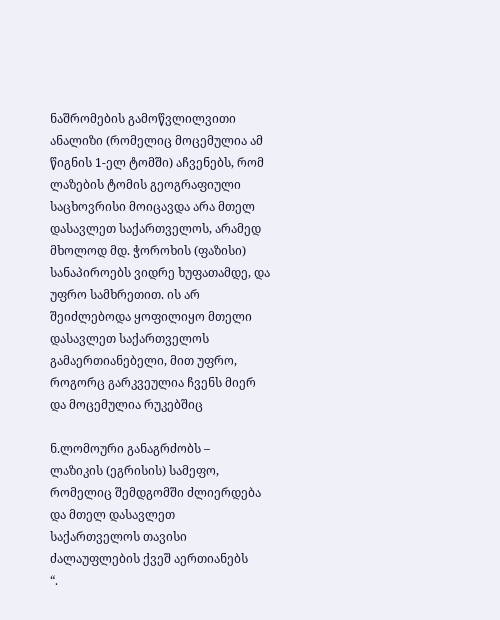ნაშრომების გამოწვლილვითი ანალიზი (რომელიც მოცემულია ამ წიგნის 1-ელ ტომში) აჩვენებს, რომ ლაზების ტომის გეოგრაფიული საცხოვრისი მოიცავდა არა მთელ დასავლეთ საქართველოს, არამედ მხოლოდ მდ. ჭოროხის (ფაზისი) სანაპიროებს ვიდრე ხუფათამდე, და უფრო სამხრეთით. ის არ შეიძლებოდა ყოფილიყო მთელი დასავლეთ საქართველოს გამაერთიანებელი, მით უფრო, როგორც გარკვეულია ჩვენს მიერ და მოცემულია რუკებშიც

ნ.ლომოური განაგრძობს –
ლაზიკის (ეგრისის) სამეფო, რომელიც შემდგომში ძლიერდება და მთელ დასავლეთ
საქართველოს თავისი ძალაუფლების ქვეშ აერთიანებს
“.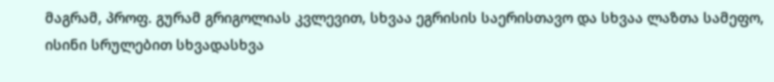მაგრამ, პროფ. გურამ გრიგოლიას კვლევით, სხვაა ეგრისის საერისთავო და სხვაა ლაზთა სამეფო, ისინი სრულებით სხვადასხვა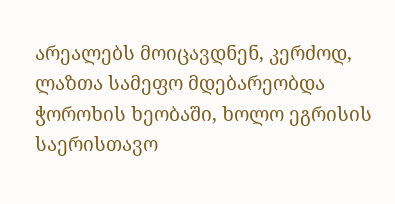არეალებს მოიცავდნენ, კერძოდ, ლაზთა სამეფო მდებარეობდა ჭოროხის ხეობაში, ხოლო ეგრისის საერისთავო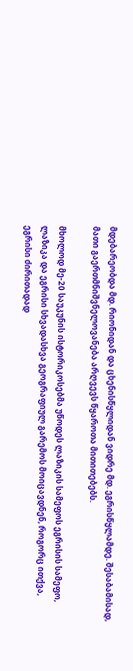მდებარეობდა მდ. რიონიდან და ცხენისწყლიდან ვიდრე მდ. ეგრისწყლამდე. შესაბამისად, მათი გაერთმნიშვნელოვანება არღვევს წყაროთა მითითებებს.

მხოლოდ მე-20 საუკუნის ისტორიკოსებმა უწოდეს ლაზიკის სამეფოს ეგრისის სამეფო, ლაზიკა და ეგრისი სხვადასხვა გეოგრაფიულ გარემოს მოიცავდნენ, როგორც ითქვა, ეგრისი ძირითადად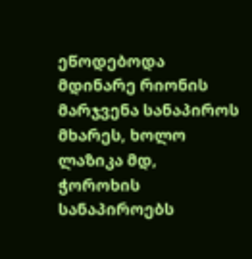ეწოდებოდა მდინარე რიონის მარჯვენა სანაპიროს მხარეს, ხოლო ლაზიკა მდ, ჭოროხის სანაპიროებს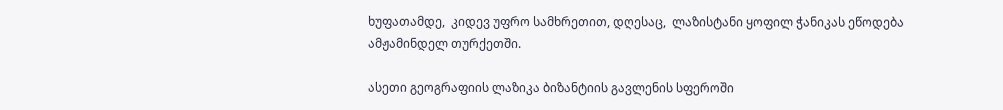ხუფათამდე,  კიდევ უფრო სამხრეთით, დღესაც,  ლაზისტანი ყოფილ ჭანიკას ეწოდება ამჟამინდელ თურქეთში.

ასეთი გეოგრაფიის ლაზიკა ბიზანტიის გავლენის სფეროში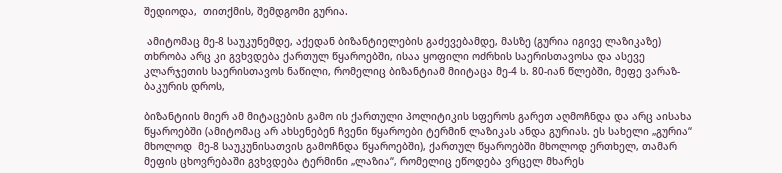შედიოდა,  თითქმის, შემდგომი გურია.

 ამიტომაც მე-8 საუკუნემდე, აქედან ბიზანტიელების გაძევებამდე, მასზე (გურია იგივე ლაზიკაზე) თხრობა არც კი გვხვდება ქართულ წყაროებში, ისაა ყოფილი ოძრხის საერისთავოსა და ასევე კლარჯეთის საერისთავოს ნაწილი, რომელიც ბიზანტიამ მიიტაცა მე-4 ს. 80-იან წლებში, მეფე ვარაზ-ბაკურის დროს,

ბიზანტიის მიერ ამ მიტაცების გამო ის ქართული პოლიტიკის სფეროს გარეთ აღმოჩნდა და არც აისახა წყაროებში (ამიტომაც არ ახსენებენ ჩვენი წყაროები ტერმინ ლაზიკას ანდა გურიას. ეს სახელი „გურია“ მხოლოდ  მე-8 საუკუნისათვის გამოჩნდა წყაროებში), ქართულ წყაროებში მხოლოდ ერთხელ, თამარ მეფის ცხოვრებაში გვხვდება ტერმინი „ლაზია“, რომელიც ეწოდება ვრცელ მხარეს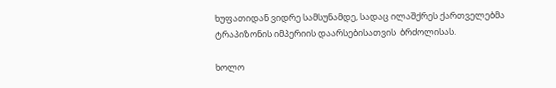ხუფათიდან ვიდრე სამსუნამდე, სადაც ილაშქრეს ქართველებმა ტრაპიზონის იმპერიის დაარსებისათვის  ბრძოლისას.

ხოლო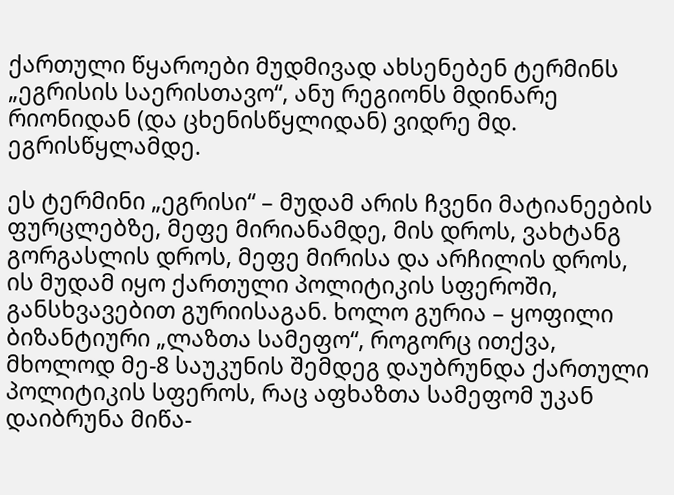ქართული წყაროები მუდმივად ახსენებენ ტერმინს „ეგრისის საერისთავო“, ანუ რეგიონს მდინარე რიონიდან (და ცხენისწყლიდან) ვიდრე მდ. ეგრისწყლამდე.

ეს ტერმინი „ეგრისი“ – მუდამ არის ჩვენი მატიანეების ფურცლებზე, მეფე მირიანამდე, მის დროს, ვახტანგ გორგასლის დროს, მეფე მირისა და არჩილის დროს,  ის მუდამ იყო ქართული პოლიტიკის სფეროში, განსხვავებით გურიისაგან. ხოლო გურია – ყოფილი ბიზანტიური „ლაზთა სამეფო“, როგორც ითქვა,  მხოლოდ მე-8 საუკუნის შემდეგ დაუბრუნდა ქართული პოლიტიკის სფეროს, რაც აფხაზთა სამეფომ უკან დაიბრუნა მიწა-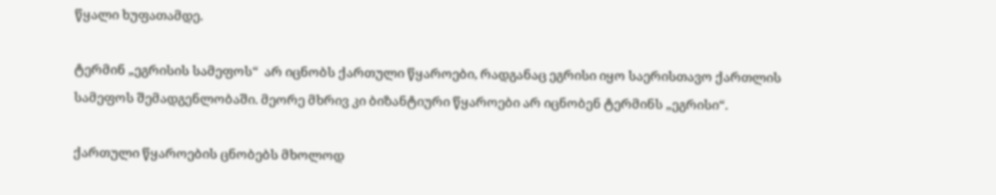წყალი ხუფათამდე.

ტერმინ „ეგრისის სამეფოს“  არ იცნობს ქართული წყაროები, რადგანაც ეგრისი იყო საერისთავო ქართლის სამეფოს შემადგენლობაში. მეორე მხრივ კი ბიზანტიური წყაროები არ იცნობენ ტერმინს „ეგრისი“.

ქართული წყაროების ცნობებს მხოლოდ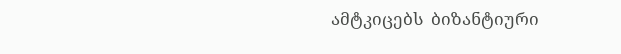ამტკიცებს  ბიზანტიური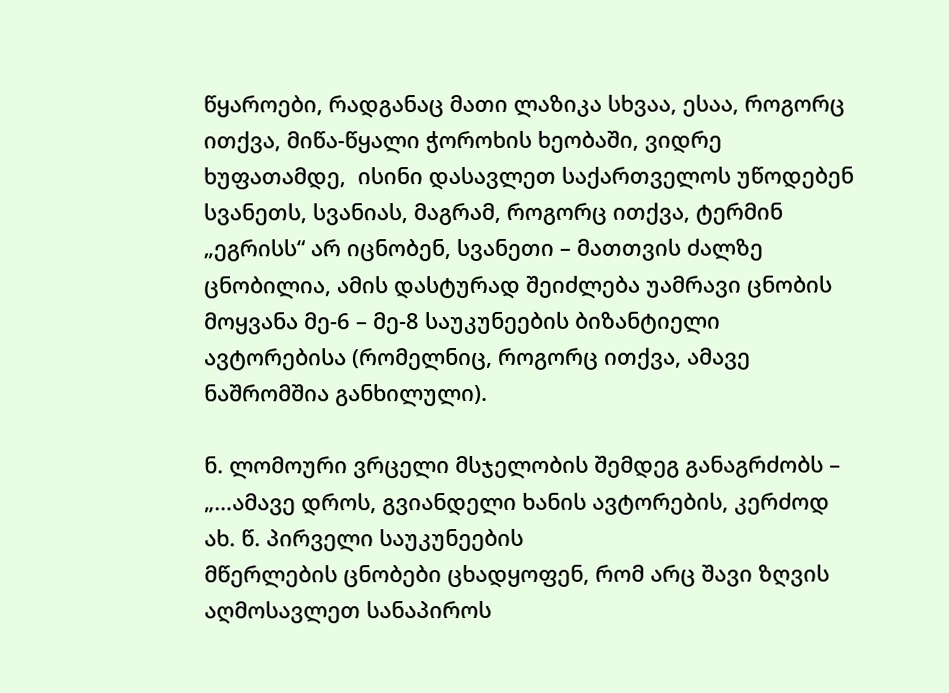წყაროები, რადგანაც მათი ლაზიკა სხვაა, ესაა, როგორც ითქვა, მიწა-წყალი ჭოროხის ხეობაში, ვიდრე ხუფათამდე,  ისინი დასავლეთ საქართველოს უწოდებენ სვანეთს, სვანიას, მაგრამ, როგორც ითქვა, ტერმინ „ეგრისს“ არ იცნობენ, სვანეთი – მათთვის ძალზე ცნობილია, ამის დასტურად შეიძლება უამრავი ცნობის მოყვანა მე-6 – მე-8 საუკუნეების ბიზანტიელი ავტორებისა (რომელნიც, როგორც ითქვა, ამავე ნაშრომშია განხილული).

ნ. ლომოური ვრცელი მსჯელობის შემდეგ განაგრძობს –
„…ამავე დროს, გვიანდელი ხანის ავტორების, კერძოდ ახ. წ. პირველი საუკუნეების
მწერლების ცნობები ცხადყოფენ, რომ არც შავი ზღვის აღმოსავლეთ სანაპიროს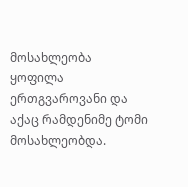მოსახლეობა ყოფილა ერთგვაროვანი და აქაც რამდენიმე ტომი მოსახლეობდა.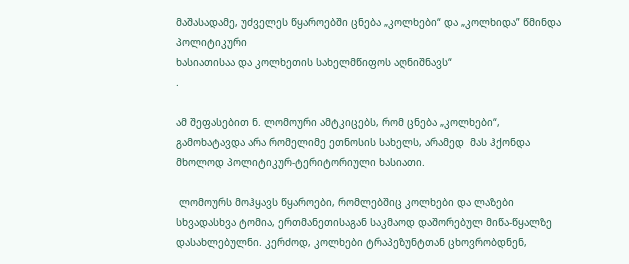მაშასადამე, უძველეს წყაროებში ცნება „კოლხები“ და „კოლხიდა” წმინდა პოლიტიკური
ხასიათისაა და კოლხეთის სახელმწიფოს აღნიშნავს“
.

ამ შეფასებით ნ. ლომოური ამტკიცებს, რომ ცნება „კოლხები“, გამოხატავდა არა რომელიმე ეთნოსის სახელს, არამედ  მას ჰქონდა მხოლოდ პოლიტიკურ-ტერიტორიული ხასიათი.

 ლომოურს მოჰყავს წყაროები, რომლებშიც კოლხები და ლაზები სხვადასხვა ტომია, ერთმანეთისაგან საკმაოდ დაშორებულ მიწა-წყალზე დასახლებულნი. კერძოდ, კოლხები ტრაპეზუნტთან ცხოვრობდნენ,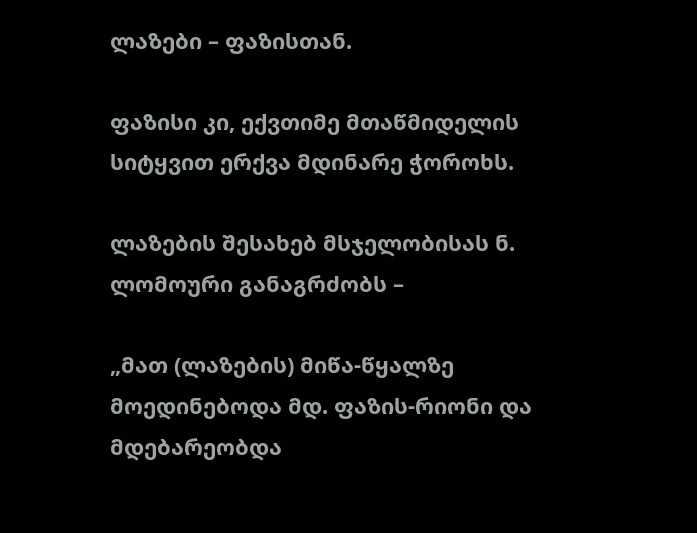ლაზები – ფაზისთან.

ფაზისი კი, ექვთიმე მთაწმიდელის სიტყვით ერქვა მდინარე ჭოროხს.

ლაზების შესახებ მსჯელობისას ნ. ლომოური განაგრძობს –

„მათ (ლაზების) მიწა-წყალზე მოედინებოდა მდ. ფაზის-რიონი და მდებარეობდა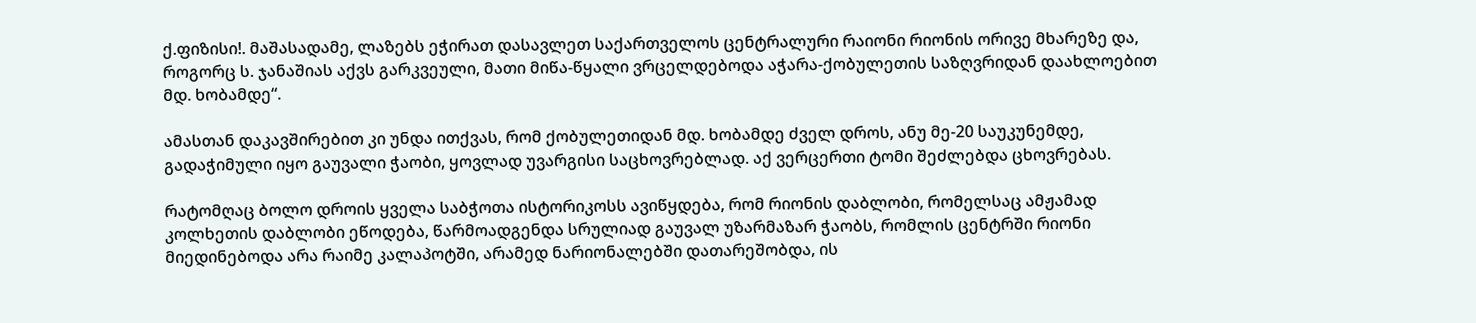ქ.ფიზისი!. მაშასადამე, ლაზებს ეჭირათ დასავლეთ საქართველოს ცენტრალური რაიონი რიონის ორივე მხარეზე და, როგორც ს. ჯანაშიას აქვს გარკვეული, მათი მიწა-წყალი ვრცელდებოდა აჭარა-ქობულეთის საზღვრიდან დაახლოებით მდ. ხობამდე“.

ამასთან დაკავშირებით კი უნდა ითქვას, რომ ქობულეთიდან მდ. ხობამდე ძველ დროს, ანუ მე-20 საუკუნემდე, გადაჭიმული იყო გაუვალი ჭაობი, ყოვლად უვარგისი საცხოვრებლად. აქ ვერცერთი ტომი შეძლებდა ცხოვრებას.

რატომღაც ბოლო დროის ყველა საბჭოთა ისტორიკოსს ავიწყდება, რომ რიონის დაბლობი, რომელსაც ამჟამად კოლხეთის დაბლობი ეწოდება, წარმოადგენდა სრულიად გაუვალ უზარმაზარ ჭაობს, რომლის ცენტრში რიონი მიედინებოდა არა რაიმე კალაპოტში, არამედ ნარიონალებში დათარეშობდა, ის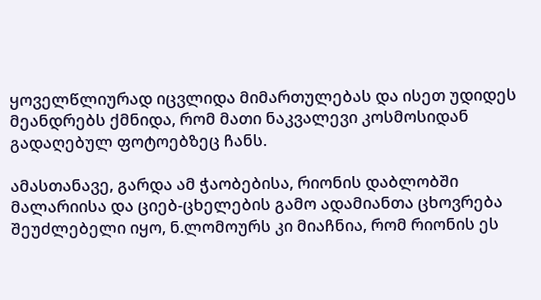ყოველწლიურად იცვლიდა მიმართულებას და ისეთ უდიდეს მეანდრებს ქმნიდა, რომ მათი ნაკვალევი კოსმოსიდან გადაღებულ ფოტოებზეც ჩანს.

ამასთანავე, გარდა ამ ჭაობებისა, რიონის დაბლობში მალარიისა და ციებ-ცხელების გამო ადამიანთა ცხოვრება შეუძლებელი იყო, ნ.ლომოურს კი მიაჩნია, რომ რიონის ეს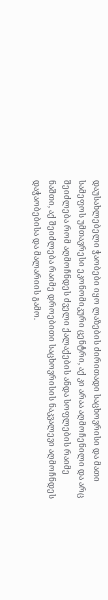დაუსახლებელი ჭაობები იყო ლაზების ძირითადი საცხოვრისი და მათი სამეფოს უმთავრესი ეკონომიკური ცენტრი, აქ კი არაა აღმოჩენილი და არც შეიძლება რომ აღმოჩნდეს ძველი ქალაქების ანდა სოფლების რაიმე ნაშთი, აქ შეიძლება რაიმე დროებითი საცხოვრისის ნაკვალევი აღმოჩნდეს დაჭაობებისა და მალარიის გამო.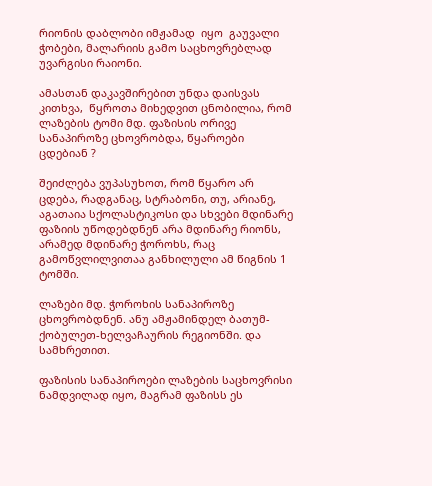რიონის დაბლობი იმჟამად  იყო  გაუვალი ჭობები, მალარიის გამო საცხოვრებლად  უვარგისი რაიონი.

ამასთან დაკავშირებით უნდა დაისვას კითხვა,  წყროთა მიხედვით ცნობილია, რომ ლაზების ტომი მდ. ფაზისის ორივე სანაპიროზე ცხოვრობდა, წყაროები ცდებიან ?

შეიძლება ვუპასუხოთ, რომ წყარო არ ცდება, რადგანაც, სტრაბონი, თუ, არიანე, აგათაია სქოლასტიკოსი და სხვები მდინარე ფაზიის უწოდებდნენ არა მდინარე რიონს, არამედ მდინარე ჭოროხს, რაც გამოწვლილვითაა განხილული ამ წიგნის 1 ტომში.

ლაზები მდ. ჭოროხის სანაპიროზე ცხოვრობდნენ. ანუ ამჟამინდელ ბათუმ-ქობულეთ-ხელვაჩაურის რეგიონში. და სამხრეთით.

ფაზისის სანაპიროები ლაზების საცხოვრისი ნამდვილად იყო, მაგრამ ფაზისს ეს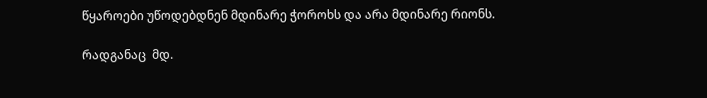წყაროები უწოდებდნენ მდინარე ჭოროხს და არა მდინარე რიონს.

რადგანაც  მდ.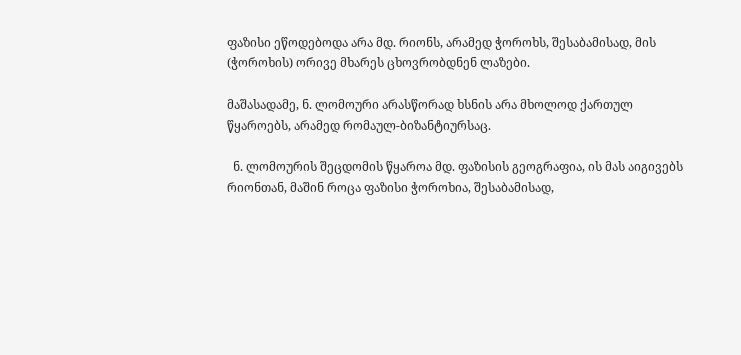ფაზისი ეწოდებოდა არა მდ. რიონს, არამედ ჭოროხს, შესაბამისად, მის (ჭოროხის) ორივე მხარეს ცხოვრობდნენ ლაზები.

მაშასადამე, ნ. ლომოური არასწორად ხსნის არა მხოლოდ ქართულ წყაროებს, არამედ რომაულ-ბიზანტიურსაც.

  ნ. ლომოურის შეცდომის წყაროა მდ. ფაზისის გეოგრაფია, ის მას აიგივებს რიონთან, მაშინ როცა ფაზისი ჭოროხია, შესაბამისად,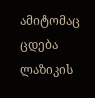ამიტომაც ცდება ლაზიკის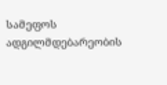სამეფოს ადგილმდებარეობის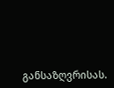განსაზღვრისას.